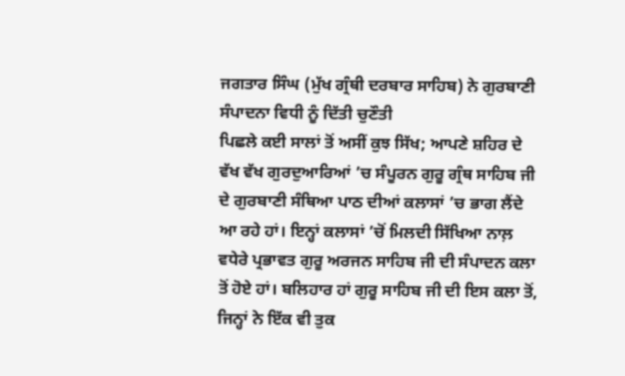ਜਗਤਾਰ ਸਿੰਘ (ਮੁੱਖ ਗ੍ਰੰਥੀ ਦਰਬਾਰ ਸਾਹਿਬ) ਨੇ ਗੁਰਬਾਣੀ ਸੰਪਾਦਨਾ ਵਿਧੀ ਨੂੰ ਦਿੱਤੀ ਚੁਣੌਤੀ
ਪਿਛਲੇ ਕਈ ਸਾਲਾਂ ਤੋਂ ਅਸੀਂ ਕੁਝ ਸਿੱਖ; ਆਪਣੇ ਸ਼ਹਿਰ ਦੇ ਵੱਖ ਵੱਖ ਗੁਰਦੁਆਰਿਆਂ ’ਚ ਸੰਪੂਰਨ ਗੁਰੂ ਗ੍ਰੰਥ ਸਾਹਿਬ ਜੀ ਦੇ ਗੁਰਬਾਣੀ ਸੰਥਿਆ ਪਾਠ ਦੀਆਂ ਕਲਾਸਾਂ ’ਚ ਭਾਗ ਲੈਂਦੇ ਆ ਰਹੇ ਹਾਂ। ਇਨ੍ਹਾਂ ਕਲਾਸਾਂ ’ਚੋਂ ਮਿਲਦੀ ਸਿੱਖਿਆ ਨਾਲ਼ ਵਧੇਰੇ ਪ੍ਰਭਾਵਤ ਗੁਰੂ ਅਰਜਨ ਸਾਹਿਬ ਜੀ ਦੀ ਸੰਪਾਦਨ ਕਲਾ ਤੋਂ ਹੋਏ ਹਾਂ। ਬਲਿਹਾਰ ਹਾਂ ਗੁਰੂ ਸਾਹਿਬ ਜੀ ਦੀ ਇਸ ਕਲਾ ਤੋਂ, ਜਿਨ੍ਹਾਂ ਨੇ ਇੱਕ ਵੀ ਤੁਕ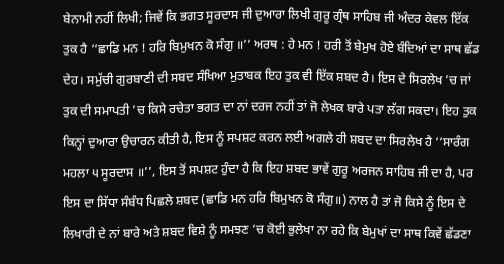ਬੇਨਾਮੀ ਨਹੀਂ ਲਿਖੀ; ਜਿਵੇਂ ਕਿ ਭਗਤ ਸੂਰਦਾਸ ਜੀ ਦੁਆਰਾ ਲਿਖੀ ਗੁਰੂ ਗ੍ਰੰਥ ਸਾਹਿਬ ਜੀ ਅੰਦਰ ਕੇਵਲ ਇੱਕ ਤੁਕ ਹੈ ‘‘ਛਾਡਿ ਮਨ ! ਹਰਿ ਬਿਮੁਖਨ ਕੋ ਸੰਗੁ ॥’’ ਅਰਥ : ਹੇ ਮਨ ! ਹਰੀ ਤੋਂ ਬੇਮੁਖ ਹੋਏ ਬੰਦਿਆਂ ਦਾ ਸਾਥ ਛੱਡ ਦੇਹ। ਸਮੁੱਚੀ ਗੁਰਬਾਣੀ ਦੀ ਸਬਦ ਸੰਖਿਆ ਮੁਤਾਬਕ ਇਹ ਤੁਕ ਵੀ ਇੱਕ ਸ਼ਬਦ ਹੈ। ਇਸ ਦੇ ਸਿਰਲੇਖ ’ਚ ਜਾਂ ਤੁਕ ਦੀ ਸਮਾਪਤੀ ’ਚ ਕਿਸੇ ਰਚੇਤਾ ਭਗਤ ਦਾ ਨਾਂ ਦਰਜ ਨਹੀਂ ਤਾਂ ਜੋ ਲੇਖਕ ਬਾਰੇ ਪਤਾ ਲੱਗ ਸਕਦਾ। ਇਹ ਤੁਕ ਕਿਨ੍ਹਾਂ ਦੁਆਰਾ ਉਚਾਰਨ ਕੀਤੀ ਹੈ, ਇਸ ਨੂੰ ਸਪਸ਼ਟ ਕਰਨ ਲਈ ਅਗਲੇ ਹੀ ਸ਼ਬਦ ਦਾ ਸਿਰਲੇਖ ਹੈ ‘‘ਸਾਰੰਗ ਮਹਲਾ ੫ ਸੂਰਦਾਸ ॥’’, ਇਸ ਤੋਂ ਸਪਸ਼ਟ ਹੁੰਦਾ ਹੈ ਕਿ ਇਹ ਸ਼ਬਦ ਭਾਵੇਂ ਗੁਰੂ ਅਰਜਨ ਸਾਹਿਬ ਜੀ ਦਾ ਹੈ, ਪਰ ਇਸ ਦਾ ਸਿੱਧਾ ਸੰਬੰਧ ਪਿਛਲੇ ਸ਼ਬਦ (ਛਾਡਿ ਮਨ ਹਰਿ ਬਿਮੁਖਨ ਕੋ ਸੰਗੁ॥) ਨਾਲ ਹੈ ਤਾਂ ਜੋ ਕਿਸੇ ਨੂੰ ਇਸ ਦੇ ਲਿਖਾਰੀ ਦੇ ਨਾਂ ਬਾਰੇ ਅਤੇ ਸ਼ਬਦ ਵਿਸ਼ੇ ਨੂੰ ਸਮਝਣ ’ਚ ਕੋਈ ਭੁਲੇਖਾ ਨਾ ਰਹੇ ਕਿ ਬੇਮੁਖਾਂ ਦਾ ਸਾਥ ਕਿਵੇਂ ਛੱਡਣਾ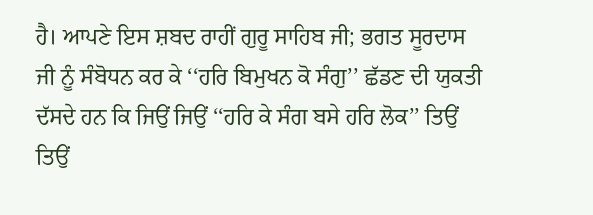ਹੈ। ਆਪਣੇ ਇਸ ਸ਼ਬਦ ਰਾਹੀਂ ਗੁਰੂ ਸਾਹਿਬ ਜੀ; ਭਗਤ ਸੂਰਦਾਸ ਜੀ ਨੂੰ ਸੰਬੋਧਨ ਕਰ ਕੇ ‘‘ਹਰਿ ਬਿਮੁਖਨ ਕੋ ਸੰਗੁ’’ ਛੱਡਣ ਦੀ ਯੁਕਤੀ ਦੱਸਦੇ ਹਨ ਕਿ ਜਿਉਂ ਜਿਉਂ ‘‘ਹਰਿ ਕੇ ਸੰਗ ਬਸੇ ਹਰਿ ਲੋਕ’’ ਤਿਉਂ ਤਿਉਂ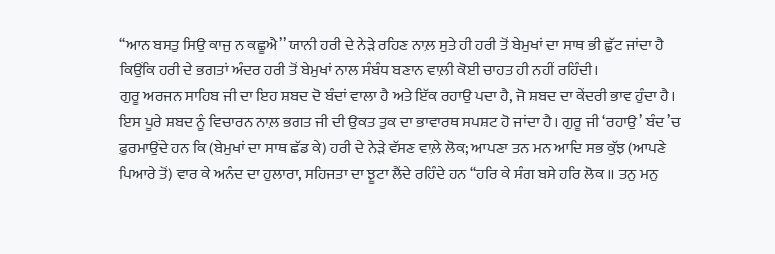‘‘ਆਨ ਬਸਤੁ ਸਿਉ ਕਾਜੁ ਨ ਕਛੂਐ’’ ਯਾਨੀ ਹਰੀ ਦੇ ਨੇੜੇ ਰਹਿਣ ਨਾਲ਼ ਸੁਤੇ ਹੀ ਹਰੀ ਤੋਂ ਬੇਮੁਖਾਂ ਦਾ ਸਾਥ ਭੀ ਛੁੱਟ ਜਾਂਦਾ ਹੈ ਕਿਉਂਕਿ ਹਰੀ ਦੇ ਭਗਤਾਂ ਅੰਦਰ ਹਰੀ ਤੋਂ ਬੇਮੁਖਾਂ ਨਾਲ ਸੰਬੰਧ ਬਣਾਨ ਵਾਲ਼ੀ ਕੋਈ ਚਾਹਤ ਹੀ ਨਹੀਂ ਰਹਿੰਦੀ।
ਗੁਰੂ ਅਰਜਨ ਸਾਹਿਬ ਜੀ ਦਾ ਇਹ ਸ਼ਬਦ ਦੋ ਬੰਦਾਂ ਵਾਲਾ ਹੈ ਅਤੇ ਇੱਕ ਰਹਾਉ ਪਦਾ ਹੈ, ਜੋ ਸ਼ਬਦ ਦਾ ਕੇਂਦਰੀ ਭਾਵ ਹੁੰਦਾ ਹੈ। ਇਸ ਪੂਰੇ ਸ਼ਬਦ ਨੂੰ ਵਿਚਾਰਨ ਨਾਲ਼ ਭਗਤ ਜੀ ਦੀ ਉਕਤ ਤੁਕ ਦਾ ਭਾਵਾਰਥ ਸਪਸ਼ਟ ਹੋ ਜਾਂਦਾ ਹੈ। ਗੁਰੂ ਜੀ ‘ਰਹਾਉ’ ਬੰਦ ’ਚ ਫ਼ੁਰਮਾਉਂਦੇ ਹਨ ਕਿ (ਬੇਮੁਖਾਂ ਦਾ ਸਾਥ ਛੱਡ ਕੇ) ਹਰੀ ਦੇ ਨੇੜੇ ਵੱਸਣ ਵਾਲ਼ੇ ਲੋਕ; ਆਪਣਾ ਤਨ ਮਨ ਆਦਿ ਸਭ ਕੁੱਝ (ਆਪਣੇ ਪਿਆਰੇ ਤੋਂ) ਵਾਰ ਕੇ ਅਨੰਦ ਦਾ ਹੁਲਾਰਾ, ਸਹਿਜਤਾ ਦਾ ਝੂਟਾ ਲੈਂਦੇ ਰਹਿੰਦੇ ਹਨ ‘‘ਹਰਿ ਕੇ ਸੰਗ ਬਸੇ ਹਰਿ ਲੋਕ ॥ ਤਨੁ ਮਨੁ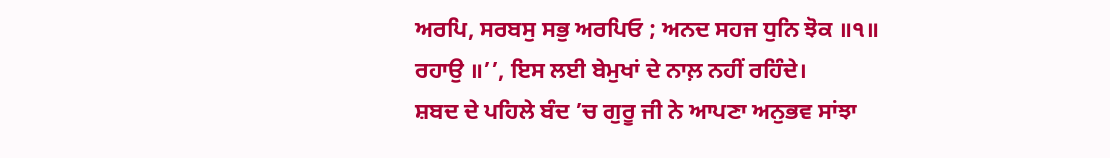ਅਰਪਿ, ਸਰਬਸੁ ਸਭੁ ਅਰਪਿਓ ; ਅਨਦ ਸਹਜ ਧੁਨਿ ਝੋਕ ॥੧॥ ਰਹਾਉ ॥’’, ਇਸ ਲਈ ਬੇਮੁਖਾਂ ਦੇ ਨਾਲ਼ ਨਹੀਂ ਰਹਿੰਦੇ।
ਸ਼ਬਦ ਦੇ ਪਹਿਲੇ ਬੰਦ ’ਚ ਗੁਰੂ ਜੀ ਨੇ ਆਪਣਾ ਅਨੁਭਵ ਸਾਂਝਾ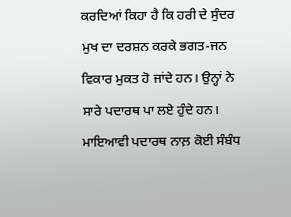ਕਰਦਿਆਂ ਕਿਹਾ ਹੈ ਕਿ ਹਰੀ ਦੇ ਸੁੰਦਰ ਮੁਖ ਦਾ ਦਰਸ਼ਨ ਕਰਕੇ ਭਗਤ-ਜਨ ਵਿਕਾਰ ਮੁਕਤ ਹੋ ਜਾਂਦੇ ਹਨ। ਉਨ੍ਹਾਂ ਨੇ ਸਾਰੇ ਪਦਾਰਥ ਪਾ ਲਏ ਹੁੰਦੇ ਹਨ। ਮਾਇਆਵੀ ਪਦਾਰਥ ਨਾਲ਼ ਕੋਈ ਸੰਬੰਧ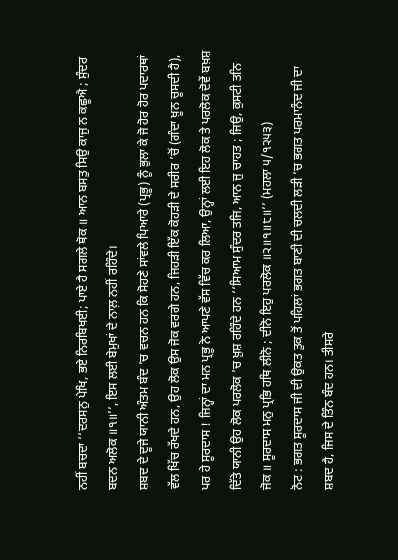ਨਹੀਂ ਬਚਦਾ ‘‘ਦਰਸਨੁ ਪੇਖਿ, ਭਏ ਨਿਰਬਿਖਈ; ਪਾਏ ਹੈ ਸਗਲੇ ਥੋਕ ॥ ਆਨ ਬਸਤੁ ਸਿਉ ਕਾਜੁ ਨ ਕਛੂਐ ; ਸੁੰਦਰ ਬਦਨ ਅਲੋਕ ॥੧॥’’, ਇਸ ਲਈ ਬੇਮੁਖਾਂ ਦੇ ਨਾਲ਼ ਨਹੀਂ ਰਹਿੰਦੇ।
ਸ਼ਬਦ ਦੇ ਦੂਜੇ ਯਾਨੀ ਅੰਤਮ ਬੰਦ ’ਚ ਵਚਨ ਹਨ ਕਿ ਸੋਹਣੇ ਸਾਂਵਲੇ ਪਿਆਰੇ (ਪ੍ਰਭੂ) ਨੂੰ ਭੁਲਾ ਕੇ ਜੋ ਹੋਰ ਹੋਰ ਪਦਾਰਥਾਂ ਵੱਲ ਖਿੱਚ ਰੱਖਦੇ ਹਨ, ਉਹ ਲੋਕ ਉਸ ਜੋਕ ਵਰਗੇ ਹਨ, ਜਿਹੜੀ ਇੱਕ ਕੋਹੜੀ ਦੇ ਸਰੀਰ ’ਚੋਂ (ਗੰਦਾ ਖ਼ੂਨ ਚੂਸਦੀ ਹੈ), ਪਰ ਹੇ ਸੂਰਦਾਸ ! ਜਿਨ੍ਹਾਂ ਦਾ ਮਨ ਪ੍ਰਭੂ ਨੇ ਆਪਣੇ ਵੱਸ ਵਿੱਚ ਕਰ ਲਿਆ, ਉਨ੍ਹਾਂ ਲਈ ਇਹ ਲੋਕ ਤੇ ਪਰਲੋਕ ਦੋਵੇਂ ਬਖ਼ਸ਼ ਦਿੱਤੇ ਯਾਨੀ ਉਹ ਲੋਕ ਪਰਲੋਕ ’ਚ ਖ਼ੁਸ਼ ਰਹਿੰਦੇ ਹਨ ‘‘ਸਿਆਮ ਸੁੰਦਰ ਤਜਿ, ਆਨ ਜੁ ਚਾਹਤ ; ਜਿਉ, ਕੁਸਟੀ ਤਨਿ ਜੋਕ ॥ ਸੂਰਦਾਸ ਮਨੁ ਪ੍ਰਭਿ ਹਥਿ ਲੀਨੋ ; ਦੀਨੋ ਇਹੁ ਪਰਲੋਕ ॥੨॥੧॥੮॥’’ (ਮਹਲਾ ੫/੧੨੫੩)
ਨੋਟ : ਭਗਤ ਸੂਰਦਾਸ ਜੀ ਦੀ ਉਕਤ ਤੁਕ ਤੋਂ ਪਹਿਲਾਂ ਭਗਤ ਬਾਣੀ ਦੀ ਚਲਦੀ ਲੜੀ ’ਚ ਭਗਤ ਪਰਮਾਨੰਦ ਜੀ ਦਾ ਸ਼ਬਦ ਹੈ, ਜਿਸ ਦੇ ਤਿੰਨ ਬੰਦ ਹਨ। ਤੀਸਰੇ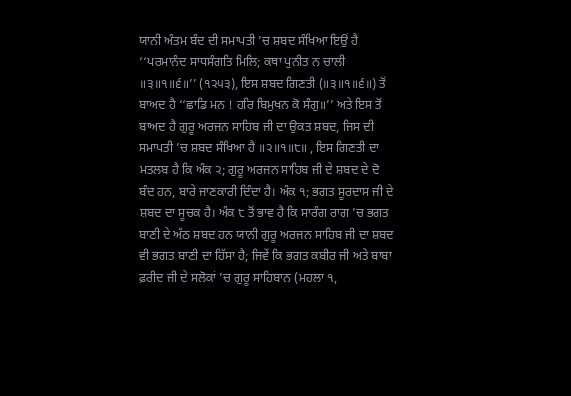ਯਾਨੀ ਅੰਤਮ ਬੰਦ ਦੀ ਸਮਾਪਤੀ ’ਚ ਸ਼ਬਦ ਸੰਖਿਆ ਇਉਂ ਹੈ ‘‘ਪਰਮਾਨੰਦ ਸਾਧਸੰਗਤਿ ਮਿਲਿ; ਕਥਾ ਪੁਨੀਤ ਨ ਚਾਲੀ ॥੩॥੧॥੬॥’’ (੧੨੫੩), ਇਸ ਸ਼ਬਦ ਗਿਣਤੀ (॥੩॥੧॥੬॥) ਤੋਂ ਬਾਅਦ ਹੈ ‘‘ਛਾਡਿ ਮਨ ! ਹਰਿ ਬਿਮੁਖਨ ਕੋ ਸੰਗੁ॥’’ ਅਤੇ ਇਸ ਤੋਂ ਬਾਅਦ ਹੈ ਗੁਰੂ ਅਰਜਨ ਸਾਹਿਬ ਜੀ ਦਾ ਉਕਤ ਸ਼ਬਦ, ਜਿਸ ਦੀ ਸਮਾਪਤੀ ’ਚ ਸ਼ਬਦ ਸੰਖਿਆ ਹੈ ॥੨॥੧॥੮॥ , ਇਸ ਗਿਣਤੀ ਦਾ ਮਤਲਬ ਹੈ ਕਿ ਅੰਕ ੨; ਗੁਰੂ ਅਰਜਨ ਸਾਹਿਬ ਜੀ ਦੇ ਸ਼ਬਦ ਦੇ ਦੋ ਬੰਦ ਹਨ, ਬਾਰੇ ਜਾਣਕਾਰੀ ਦਿੰਦਾ ਹੈ। ਅੰਕ ੧; ਭਗਤ ਸੂਰਦਾਸ ਜੀ ਦੇ ਸ਼ਬਦ ਦਾ ਸੂਚਕ ਹੈ। ਅੰਕ ੮ ਤੋਂ ਭਾਵ ਹੈ ਕਿ ਸਾਰੰਗ ਰਾਗ ’ਚ ਭਗਤ ਬਾਣੀ ਦੇ ਅੱਠ ਸ਼ਬਦ ਹਨ ਯਾਨੀ ਗੁਰੂ ਅਰਜਨ ਸਾਹਿਬ ਜੀ ਦਾ ਸ਼ਬਦ ਵੀ ਭਗਤ ਬਾਣੀ ਦਾ ਹਿੱਸਾ ਹੈ; ਜਿਵੇਂ ਕਿ ਭਗਤ ਕਬੀਰ ਜੀ ਅਤੇ ਬਾਬਾ ਫ਼ਰੀਦ ਜੀ ਦੇ ਸਲੋਕਾਂ ’ਚ ਗੁਰੂ ਸਾਹਿਬਾਨ (ਮਹਲਾ ੧,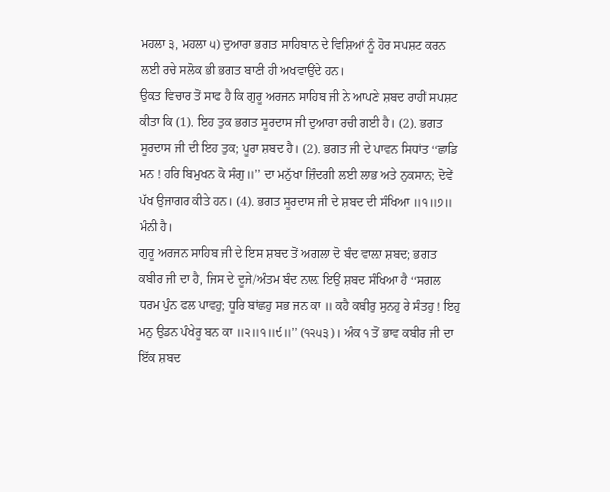ਮਹਲਾ ੩, ਮਹਲਾ ੫) ਦੁਆਰਾ ਭਗਤ ਸਾਹਿਬਾਨ ਦੇ ਵਿਸ਼ਿਆਂ ਨੂੰ ਹੋਰ ਸਪਸ਼ਟ ਕਰਨ ਲਈ ਰਚੇ ਸਲੋਕ ਭੀ ਭਗਤ ਬਾਣੀ ਹੀ ਅਖਵਾਉਂਦੇ ਹਨ।
ਉਕਤ ਵਿਚਾਰ ਤੋਂ ਸਾਫ ਹੈ ਕਿ ਗੁਰੂ ਅਰਜਨ ਸਾਹਿਬ ਜੀ ਨੇ ਆਪਣੇ ਸ਼ਬਦ ਰਾਹੀਂ ਸਪਸ਼ਟ ਕੀਤਾ ਕਿ (1). ਇਹ ਤੁਕ ਭਗਤ ਸੂਰਦਾਸ ਜੀ ਦੁਆਰਾ ਰਚੀ ਗਈ ਹੈ। (2). ਭਗਤ ਸੂਰਦਾਸ ਜੀ ਦੀ ਇਹ ਤੁਕ; ਪੂਰਾ ਸ਼ਬਦ ਹੈ। (2). ਭਗਤ ਜੀ ਦੇ ਪਾਵਨ ਸਿਧਾਂਤ ‘‘ਛਾਡਿ ਮਨ ! ਹਰਿ ਬਿਮੁਖਨ ਕੋ ਸੰਗੁ॥’’ ਦਾ ਮਨੁੱਖਾ ਜ਼ਿੰਦਗੀ ਲਈ ਲਾਭ ਅਤੇ ਨੁਕਸਾਨ; ਦੋਵੇਂ ਪੱਖ ਉਜਾਗਰ ਕੀਤੇ ਹਨ। (4). ਭਗਤ ਸੂਰਦਾਸ ਜੀ ਦੇ ਸ਼ਬਦ ਦੀ ਸੰਖਿਆ ॥੧॥੭॥ ਮੰਨੀ ਹੈ।
ਗੁਰੂ ਅਰਜਨ ਸਾਹਿਬ ਜੀ ਦੇ ਇਸ ਸ਼ਬਦ ਤੋਂ ਅਗਲਾ ਦੋ ਬੰਦ ਵਾਲ਼ਾ ਸ਼ਬਦ; ਭਗਤ ਕਬੀਰ ਜੀ ਦਾ ਹੈ, ਜਿਸ ਦੇ ਦੂਜੇ/ਅੰਤਮ ਬੰਦ ਨਾਲ਼ ਇਉਂ ਸ਼ਬਦ ਸੰਖਿਆ ਹੈ ‘‘ਸਗਲ ਧਰਮ ਪੁੰਨ ਫਲ ਪਾਵਹੁ; ਧੂਰਿ ਬਾਂਛਹੁ ਸਭ ਜਨ ਕਾ ॥ ਕਹੈ ਕਬੀਰੁ ਸੁਨਹੁ ਰੇ ਸੰਤਹੁ ! ਇਹੁ ਮਨੁ ਉਡਨ ਪੰਖੇਰੂ ਬਨ ਕਾ ॥੨॥੧॥੯॥’’ (੧੨੫੩)। ਅੰਕ ੧ ਤੋਂ ਭਾਵ ਕਬੀਰ ਜੀ ਦਾ ਇੱਕ ਸ਼ਬਦ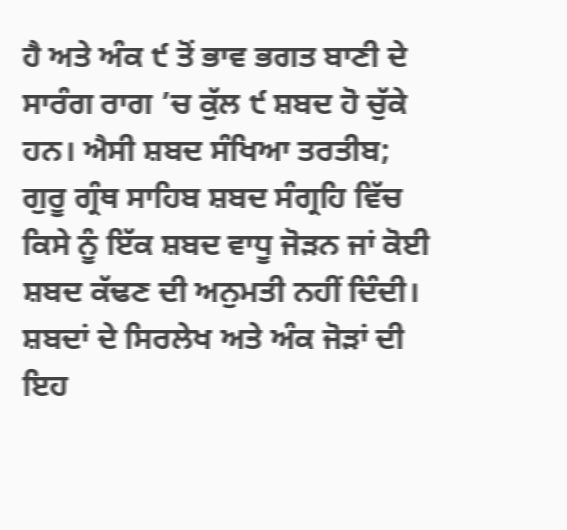ਹੈ ਅਤੇ ਅੰਕ ੯ ਤੋਂ ਭਾਵ ਭਗਤ ਬਾਣੀ ਦੇ ਸਾਰੰਗ ਰਾਗ ’ਚ ਕੁੱਲ ੯ ਸ਼ਬਦ ਹੋ ਚੁੱਕੇ ਹਨ। ਐਸੀ ਸ਼ਬਦ ਸੰਖਿਆ ਤਰਤੀਬ; ਗੁਰੂ ਗ੍ਰੰਥ ਸਾਹਿਬ ਸ਼ਬਦ ਸੰਗ੍ਰਹਿ ਵਿੱਚ ਕਿਸੇ ਨੂੰ ਇੱਕ ਸ਼ਬਦ ਵਾਧੂ ਜੋੜਨ ਜਾਂ ਕੋਈ ਸ਼ਬਦ ਕੱਢਣ ਦੀ ਅਨੁਮਤੀ ਨਹੀਂ ਦਿੰਦੀ।
ਸ਼ਬਦਾਂ ਦੇ ਸਿਰਲੇਖ ਅਤੇ ਅੰਕ ਜੋੜਾਂ ਦੀ ਇਹ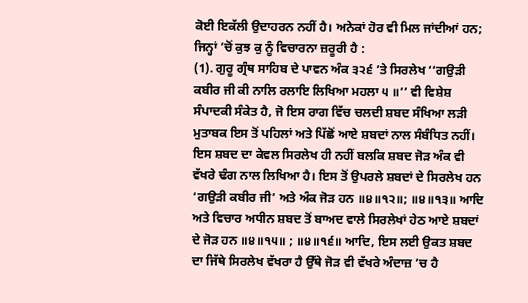ਕੋਈ ਇਕੱਲੀ ਉਦਾਹਰਨ ਨਹੀਂ ਹੈ। ਅਨੇਕਾਂ ਹੋਰ ਵੀ ਮਿਲ ਜਾਂਦੀਆਂ ਹਨ; ਜਿਨ੍ਹਾਂ ’ਚੋਂ ਕੁਝ ਕੁ ਨੂੰ ਵਿਚਾਰਨਾ ਜ਼ਰੂਰੀ ਹੈ :
(1). ਗੁਰੂ ਗ੍ਰੰਥ ਸਾਹਿਬ ਦੇ ਪਾਵਨ ਅੰਕ ੩੨੬ ’ਤੇ ਸਿਰਲੇਖ ‘‘ਗਉੜੀ ਕਬੀਰ ਜੀ ਕੀ ਨਾਲਿ ਰਲਾਇ ਲਿਖਿਆ ਮਹਲਾ ੫ ॥’’ ਵੀ ਵਿਸ਼ੇਸ਼ ਸੰਪਾਦਕੀ ਸੰਕੇਤ ਹੈ, ਜੋ ਇਸ ਰਾਗ ਵਿੱਚ ਚਲਦੀ ਸ਼ਬਦ ਸੰਖਿਆ ਲੜੀ ਮੁਤਾਬਕ ਇਸ ਤੋਂ ਪਹਿਲਾਂ ਅਤੇ ਪਿੱਛੋਂ ਆਏ ਸ਼ਬਦਾਂ ਨਾਲ ਸੰਬੰਧਿਤ ਨਹੀਂ। ਇਸ ਸ਼ਬਦ ਦਾ ਕੇਵਲ ਸਿਰਲੇਖ ਹੀ ਨਹੀਂ ਬਲਕਿ ਸ਼ਬਦ ਜੋੜ ਅੰਕ ਵੀ ਵੱਖਰੇ ਢੰਗ ਨਾਲ ਲਿਖਿਆ ਹੈ। ਇਸ ਤੋਂ ਉਪਰਲੇ ਸ਼ਬਦਾਂ ਦੇ ਸਿਰਲੇਖ ਹਨ ‘ਗਉੜੀ ਕਬੀਰ ਜੀ’ ਅਤੇ ਅੰਕ ਜੋੜ ਹਨ ॥੪॥੧੨॥; ॥੪॥੧੩॥ ਆਦਿ ਅਤੇ ਵਿਚਾਰ ਅਧੀਨ ਸ਼ਬਦ ਤੋਂ ਬਾਅਦ ਵਾਲੇ ਸਿਰਲੇਖਾਂ ਹੇਠ ਆਏ ਸ਼ਬਦਾਂ ਦੇ ਜੋੜ ਹਨ ॥੪॥੧੫॥ ; ॥੪॥੧੬॥ ਆਦਿ, ਇਸ ਲਈ ਉਕਤ ਸ਼ਬਦ ਦਾ ਜਿੱਥੇ ਸਿਰਲੇਖ ਵੱਖਰਾ ਹੈ ਉੱਥੇ ਜੋੜ ਵੀ ਵੱਖਰੇ ਅੰਦਾਜ਼ ’ਚ ਹੈ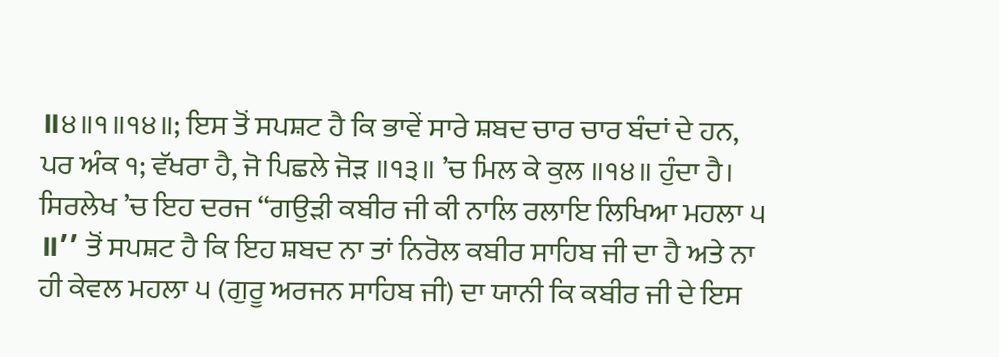॥੪॥੧॥੧੪॥; ਇਸ ਤੋਂ ਸਪਸ਼ਟ ਹੈ ਕਿ ਭਾਵੇਂ ਸਾਰੇ ਸ਼ਬਦ ਚਾਰ ਚਾਰ ਬੰਦਾਂ ਦੇ ਹਨ, ਪਰ ਅੰਕ ੧; ਵੱਖਰਾ ਹੈ, ਜੋ ਪਿਛਲੇ ਜੋੜ ॥੧੩॥ ’ਚ ਮਿਲ ਕੇ ਕੁਲ ॥੧੪॥ ਹੁੰਦਾ ਹੈ।
ਸਿਰਲੇਖ ’ਚ ਇਹ ਦਰਜ ‘‘ਗਉੜੀ ਕਬੀਰ ਜੀ ਕੀ ਨਾਲਿ ਰਲਾਇ ਲਿਖਿਆ ਮਹਲਾ ੫ ॥’’ ਤੋਂ ਸਪਸ਼ਟ ਹੈ ਕਿ ਇਹ ਸ਼ਬਦ ਨਾ ਤਾਂ ਨਿਰੋਲ ਕਬੀਰ ਸਾਹਿਬ ਜੀ ਦਾ ਹੈ ਅਤੇ ਨਾ ਹੀ ਕੇਵਲ ਮਹਲਾ ੫ (ਗੁਰੂ ਅਰਜਨ ਸਾਹਿਬ ਜੀ) ਦਾ ਯਾਨੀ ਕਿ ਕਬੀਰ ਜੀ ਦੇ ਇਸ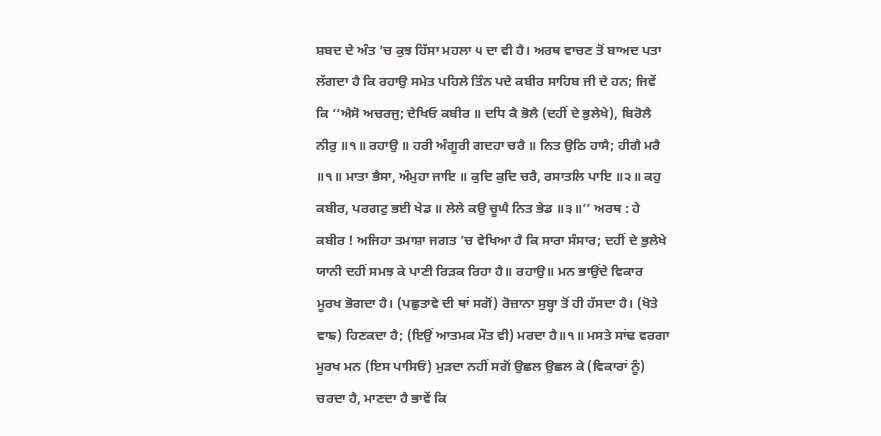ਸ਼ਬਦ ਦੇ ਅੰਤ ’ਚ ਕੁਝ ਹਿੱਸਾ ਮਹਲਾ ੫ ਦਾ ਵੀ ਹੈ। ਅਰਥ ਵਾਚਣ ਤੋਂ ਬਾਅਦ ਪਤਾ ਲੱਗਦਾ ਹੈ ਕਿ ਰਹਾਉ ਸਮੇਤ ਪਹਿਲੇ ਤਿੰਨ ਪਦੇ ਕਬੀਰ ਸਾਹਿਬ ਜੀ ਦੇ ਹਨ; ਜਿਵੇਂ ਕਿ ‘‘ਐਸੋ ਅਚਰਜੁ; ਦੇਖਿਓ ਕਬੀਰ ॥ ਦਧਿ ਕੈ ਭੋਲੈ (ਦਹੀਂ ਦੇ ਭੁਲੇਖੇ), ਬਿਰੋਲੈ ਨੀਰੁ ॥੧॥ ਰਹਾਉ ॥ ਹਰੀ ਅੰਗੂਰੀ ਗਦਹਾ ਚਰੈ ॥ ਨਿਤ ਉਠਿ ਹਾਸੈ; ਹੀਗੈ ਮਰੈ ॥੧॥ ਮਾਤਾ ਭੈਸਾ, ਅੰਮੁਹਾ ਜਾਇ ॥ ਕੁਦਿ ਕੁਦਿ ਚਰੈ, ਰਸਾਤਲਿ ਪਾਇ ॥੨॥ ਕਹੁ ਕਬੀਰ, ਪਰਗਟੁ ਭਈ ਖੇਡ ॥ ਲੇਲੇ ਕਉ ਚੂਘੈ ਨਿਤ ਭੇਡ ॥੩॥’’ ਅਰਥ : ਹੇ ਕਬੀਰ ! ਅਜਿਹਾ ਤਮਾਸ਼ਾ ਜਗਤ ’ਚ ਵੇਖਿਆ ਹੈ ਕਿ ਸਾਰਾ ਸੰਸਾਰ; ਦਹੀਂ ਦੇ ਭੁਲੇਖੇ ਯਾਨੀ ਦਹੀਂ ਸਮਝ ਕੇ ਪਾਣੀ ਰਿੜਕ ਰਿਹਾ ਹੈ॥ ਰਹਾਉ॥ ਮਨ ਭਾਉਂਦੇ ਵਿਕਾਰ ਮੂਰਖ ਭੋਗਦਾ ਹੈ। (ਪਛੁਤਾਵੇ ਦੀ ਥਾਂ ਸਗੋਂ) ਰੋਜ਼ਾਨਾ ਸੁਬ੍ਹਾ ਤੋਂ ਹੀ ਹੱਸਦਾ ਹੈ। (ਖੋਤੇ ਵਾਙ) ਹਿਣਕਦਾ ਹੈ; (ਇਉਂ ਆਤਮਕ ਮੌਤ ਵੀ) ਮਰਦਾ ਹੈ॥੧॥ ਮਸਤੇ ਸਾਂਢ ਵਰਗਾ ਮੂਰਖ ਮਨ (ਇਸ ਪਾਸਿਓਂ) ਮੁੜਦਾ ਨਹੀਂ ਸਗੋਂ ਉਛਲ ਉਛਲ ਕੇ (ਵਿਕਾਰਾਂ ਨੂੰ) ਚਰਦਾ ਹੈ, ਮਾਣਦਾ ਹੈ ਭਾਵੇਂ ਕਿ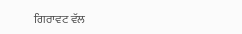ਗਿਰਾਵਟ ਵੱਲ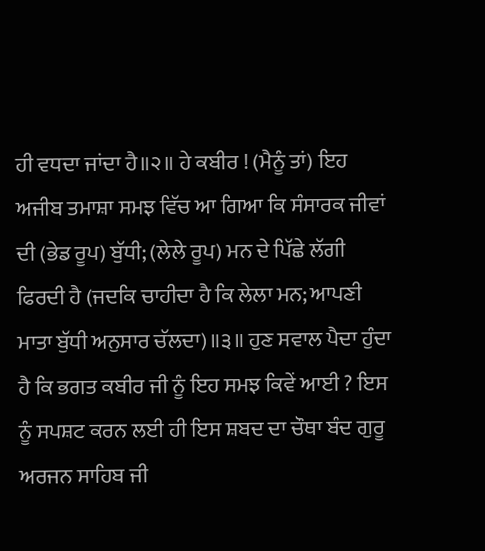ਹੀ ਵਧਦਾ ਜਾਂਦਾ ਹੈ॥੨॥ ਹੇ ਕਬੀਰ ! (ਮੈਨੂੰ ਤਾਂ) ਇਹ ਅਜੀਬ ਤਮਾਸ਼ਾ ਸਮਝ ਵਿੱਚ ਆ ਗਿਆ ਕਿ ਸੰਸਾਰਕ ਜੀਵਾਂ ਦੀ (ਭੇਡ ਰੂਪ) ਬੁੱਧੀ; (ਲੇਲੇ ਰੂਪ) ਮਨ ਦੇ ਪਿੱਛੇ ਲੱਗੀ ਫਿਰਦੀ ਹੈ (ਜਦਕਿ ਚਾਹੀਦਾ ਹੈ ਕਿ ਲੇਲਾ ਮਨ; ਆਪਣੀ ਮਾਤਾ ਬੁੱਧੀ ਅਨੁਸਾਰ ਚੱਲਦਾ)॥੩॥ ਹੁਣ ਸਵਾਲ ਪੈਦਾ ਹੁੰਦਾ ਹੈ ਕਿ ਭਗਤ ਕਬੀਰ ਜੀ ਨੂੰ ਇਹ ਸਮਝ ਕਿਵੇਂ ਆਈ ? ਇਸ ਨੂੰ ਸਪਸ਼ਟ ਕਰਨ ਲਈ ਹੀ ਇਸ ਸ਼ਬਦ ਦਾ ਚੌਥਾ ਬੰਦ ਗੁਰੂ ਅਰਜਨ ਸਾਹਿਬ ਜੀ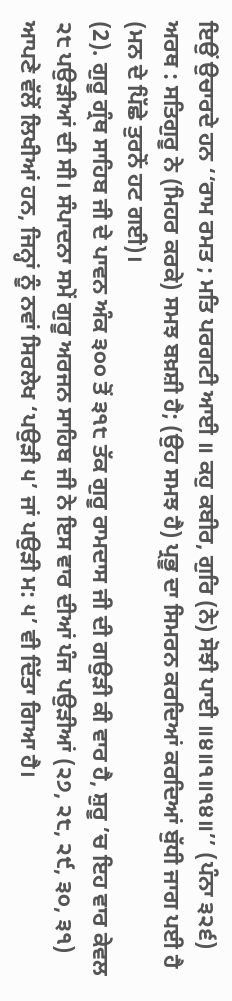ਇਉਂ ਉਚਾਰਦੇ ਹਨ ‘‘ਰਾਮ ਰਮਤ ; ਮਤਿ ਪਰਗਟੀ ਆਈ ॥ ਕਹੁ ਕਬੀਰ, ਗੁਰਿ (ਨੇ) ਸੋਝੀ ਪਾਈ ॥੪॥੧॥੧੪॥’’ (ਪੰਨਾ ੩੨੬) ਅਰਥ : ਸਤਿਗੁਰੂ ਨੇ (ਮਿਹਰ ਕਰਕੇ) ਸਮਝ ਬਖ਼ਸ਼ੀ ਹੈ; (ਉਹ ਸਮਝ ਹੈ) ਪ੍ਰਭੂ ਦਾ ਸਿਮਰਨ ਕਰਦਿਆਂ ਕਰਦਿਆਂ ਬੁੱਧੀ ਜਾਗ ਪਈ ਹੈ (ਮਨ ਦੇ ਪਿੱਛੇ ਤੁਰਨੋਂ ਹਟ ਗਈ)।
(2). ਗੁਰੂ ਗ੍ਰੰਥ ਸਾਹਿਬ ਜੀ ਦੇ ਪਾਵਨ ਅੰਕ ੩੦੦ ਤੋਂ ੩੧੮ ਤੱਕ ਗੁਰੂ ਰਾਮਦਾਸ ਜੀ ਦੀ ਗਉੜੀ ਕੀ ਵਾਰ ਹੈ, ਸ਼ੁਰੂ ’ਚ ਇਹ ਵਾਰ ਕੇਵਲ ੨੮ ਪਉੜੀਆਂ ਦੀ ਸੀ। ਸੰਪਾਦਨਾ ਸਮੇਂ ਗੁਰੂ ਅਰਜਨ ਸਾਹਿਬ ਜੀ ਨੇ ਇਸ ਵਾਰ ਦੀਆਂ ਪੰਜ ਪਉੜੀਆਂ (੨੭, ੨੮, ੨੯, ੩੦, ੩੧) ਆਪਣੇ ਵੱਲੋਂ ਲਿਖੀਆਂ ਹਨ, ਜਿਨ੍ਹਾਂ ਨੂੰ ਨਵਾਂ ਸਿਰਲੇਖ ‘ਪਉੜੀ ੫’ ਜਾਂ ਪਉੜੀ ਮ: ੫’ ਵੀ ਦਿੱਤਾ ਗਿਆ ਹੈ।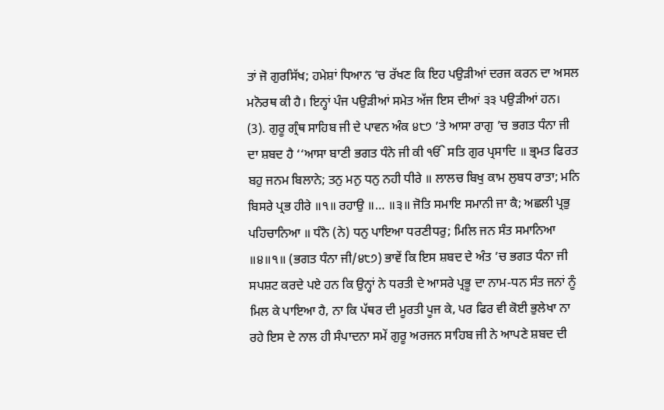ਤਾਂ ਜੋ ਗੁਰਸਿੱਖ; ਹਮੇਸ਼ਾਂ ਧਿਆਨ ’ਚ ਰੱਖਣ ਕਿ ਇਹ ਪਉੜੀਆਂ ਦਰਜ ਕਰਨ ਦਾ ਅਸਲ ਮਨੋਰਥ ਕੀ ਹੈ। ਇਨ੍ਹਾਂ ਪੰਜ ਪਉੜੀਆਂ ਸਮੇਤ ਅੱਜ ਇਸ ਦੀਆਂ ੩੩ ਪਉੜੀਆਂ ਹਨ।
(3). ਗੁਰੂ ਗ੍ਰੰਥ ਸਾਹਿਬ ਜੀ ਦੇ ਪਾਵਨ ਅੰਕ ੪੮੭ ’ਤੇ ਆਸਾ ਰਾਗੁ ’ਚ ਭਗਤ ਧੰਨਾ ਜੀ ਦਾ ਸ਼ਬਦ ਹੈ ‘‘ਆਸਾ ਬਾਣੀ ਭਗਤ ਧੰਨੇ ਜੀ ਕੀ ੴ ਸਤਿ ਗੁਰ ਪ੍ਰਸਾਦਿ ॥ ਭ੍ਰਮਤ ਫਿਰਤ ਬਹੁ ਜਨਮ ਬਿਲਾਨੇ; ਤਨੁ ਮਨੁ ਧਨੁ ਨਹੀ ਧੀਰੇ ॥ ਲਾਲਚ ਬਿਖੁ ਕਾਮ ਲੁਬਧ ਰਾਤਾ; ਮਨਿ ਬਿਸਰੇ ਪ੍ਰਭ ਹੀਰੇ ॥੧॥ ਰਹਾਉ ॥… ॥੩॥ ਜੋਤਿ ਸਮਾਇ ਸਮਾਨੀ ਜਾ ਕੈ; ਅਛਲੀ ਪ੍ਰਭੁ ਪਹਿਚਾਨਿਆ ॥ ਧੰਨੈ (ਨੇ) ਧਨੁ ਪਾਇਆ ਧਰਣੀਧਰੁ; ਮਿਲਿ ਜਨ ਸੰਤ ਸਮਾਨਿਆ ॥੪॥੧॥ (ਭਗਤ ਧੰਨਾ ਜੀ/੪੮੭) ਭਾਵੇਂ ਕਿ ਇਸ ਸ਼ਬਦ ਦੇ ਅੰਤ ’ਚ ਭਗਤ ਧੰਨਾ ਜੀ ਸਪਸ਼ਟ ਕਰਦੇ ਪਏ ਹਨ ਕਿ ਉਨ੍ਹਾਂ ਨੇ ਧਰਤੀ ਦੇ ਆਸਰੇ ਪ੍ਰਭੂ ਦਾ ਨਾਮ-ਧਨ ਸੰਤ ਜਨਾਂ ਨੂੰ ਮਿਲ ਕੇ ਪਾਇਆ ਹੈ, ਨਾ ਕਿ ਪੱਥਰ ਦੀ ਮੂਰਤੀ ਪੂਜ ਕੇ, ਪਰ ਫਿਰ ਵੀ ਕੋਈ ਭੁਲੇਖਾ ਨਾ ਰਹੇ ਇਸ ਦੇ ਨਾਲ ਹੀ ਸੰਪਾਦਨਾ ਸਮੇਂ ਗੁਰੂ ਅਰਜਨ ਸਾਹਿਬ ਜੀ ਨੇ ਆਪਣੇ ਸ਼ਬਦ ਦੀ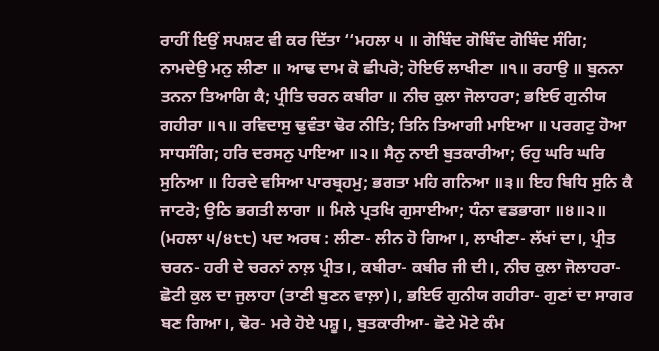ਰਾਹੀਂ ਇਉਂ ਸਪਸ਼ਟ ਵੀ ਕਰ ਦਿੱਤਾ ‘‘ਮਹਲਾ ੫ ॥ ਗੋਬਿੰਦ ਗੋਬਿੰਦ ਗੋਬਿੰਦ ਸੰਗਿ; ਨਾਮਦੇਉ ਮਨੁ ਲੀਣਾ ॥ ਆਢ ਦਾਮ ਕੋ ਛੀਪਰੋ; ਹੋਇਓ ਲਾਖੀਣਾ ॥੧॥ ਰਹਾਉ ॥ ਬੁਨਨਾ ਤਨਨਾ ਤਿਆਗਿ ਕੈ; ਪ੍ਰੀਤਿ ਚਰਨ ਕਬੀਰਾ ॥ ਨੀਚ ਕੁਲਾ ਜੋਲਾਹਰਾ; ਭਇਓ ਗੁਨੀਯ ਗਹੀਰਾ ॥੧॥ ਰਵਿਦਾਸੁ ਢੁਵੰਤਾ ਢੋਰ ਨੀਤਿ; ਤਿਨਿ ਤਿਆਗੀ ਮਾਇਆ ॥ ਪਰਗਟੁ ਹੋਆ ਸਾਧਸੰਗਿ; ਹਰਿ ਦਰਸਨੁ ਪਾਇਆ ॥੨॥ ਸੈਨੁ ਨਾਈ ਬੁਤਕਾਰੀਆ; ਓਹੁ ਘਰਿ ਘਰਿ ਸੁਨਿਆ ॥ ਹਿਰਦੇ ਵਸਿਆ ਪਾਰਬ੍ਰਹਮੁ; ਭਗਤਾ ਮਹਿ ਗਨਿਆ ॥੩॥ ਇਹ ਬਿਧਿ ਸੁਨਿ ਕੈ ਜਾਟਰੋ; ਉਠਿ ਭਗਤੀ ਲਾਗਾ ॥ ਮਿਲੇ ਪ੍ਰਤਖਿ ਗੁਸਾਈਆ; ਧੰਨਾ ਵਡਭਾਗਾ ॥੪॥੨॥ (ਮਹਲਾ ੫/੪੮੮) ਪਦ ਅਰਥ : ਲੀਣਾ- ਲੀਨ ਹੋ ਗਿਆ।, ਲਾਖੀਣਾ- ਲੱਖਾਂ ਦਾ।, ਪ੍ਰੀਤ ਚਰਨ- ਹਰੀ ਦੇ ਚਰਨਾਂ ਨਾਲ਼ ਪ੍ਰੀਤ।, ਕਬੀਰਾ- ਕਬੀਰ ਜੀ ਦੀ।, ਨੀਚ ਕੁਲਾ ਜੋਲਾਹਰਾ- ਛੋਟੀ ਕੁਲ ਦਾ ਜੁਲਾਹਾ (ਤਾਣੀ ਬੁਣਨ ਵਾਲ਼ਾ)।, ਭਇਓ ਗੁਨੀਯ ਗਹੀਰਾ- ਗੁਣਾਂ ਦਾ ਸਾਗਰ ਬਣ ਗਿਆ।, ਢੋਰ- ਮਰੇ ਹੋਏ ਪਸ਼ੂ।, ਬੁਤਕਾਰੀਆ- ਛੋਟੇ ਮੋਟੇ ਕੰਮ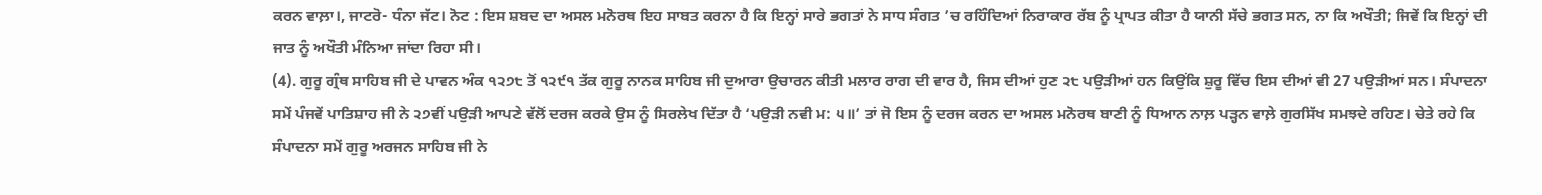ਕਰਨ ਵਾਲ਼ਾ।, ਜਾਟਰੋ- ਧੰਨਾ ਜੱਟ। ਨੋਟ : ਇਸ ਸ਼ਬਦ ਦਾ ਅਸਲ ਮਨੋਰਥ ਇਹ ਸਾਬਤ ਕਰਨਾ ਹੈ ਕਿ ਇਨ੍ਹਾਂ ਸਾਰੇ ਭਗਤਾਂ ਨੇ ਸਾਧ ਸੰਗਤ ’ਚ ਰਹਿੰਦਿਆਂ ਨਿਰਾਕਾਰ ਰੱਬ ਨੂੰ ਪ੍ਰਾਪਤ ਕੀਤਾ ਹੈ ਯਾਨੀ ਸੱਚੇ ਭਗਤ ਸਨ, ਨਾ ਕਿ ਅਖੌਤੀ; ਜਿਵੇਂ ਕਿ ਇਨ੍ਹਾਂ ਦੀ ਜਾਤ ਨੂੰ ਅਖੌਤੀ ਮੰਨਿਆ ਜਾਂਦਾ ਰਿਹਾ ਸੀ।
(4). ਗੁਰੂ ਗ੍ਰੰਥ ਸਾਹਿਬ ਜੀ ਦੇ ਪਾਵਨ ਅੰਕ ੧੨੭੮ ਤੋਂ ੧੨੯੧ ਤੱਕ ਗੁਰੂ ਨਾਨਕ ਸਾਹਿਬ ਜੀ ਦੁਆਰਾ ਉਚਾਰਨ ਕੀਤੀ ਮਲਾਰ ਰਾਗ ਦੀ ਵਾਰ ਹੈ, ਜਿਸ ਦੀਆਂ ਹੁਣ ੨੮ ਪਉੜੀਆਂ ਹਨ ਕਿਉਂਕਿ ਸ਼ੁਰੂ ਵਿੱਚ ਇਸ ਦੀਆਂ ਵੀ 27 ਪਉੜੀਆਂ ਸਨ। ਸੰਪਾਦਨਾ ਸਮੇਂ ਪੰਜਵੇਂ ਪਾਤਿਸ਼ਾਹ ਜੀ ਨੇ ੨੭ਵੀਂ ਪਉੜੀ ਆਪਣੇ ਵੱਲੋਂ ਦਰਜ ਕਰਕੇ ਉਸ ਨੂੰ ਸਿਰਲੇਖ ਦਿੱਤਾ ਹੈ ‘ਪਉੜੀ ਨਵੀ ਮ: ੫॥’ ਤਾਂ ਜੋ ਇਸ ਨੂੰ ਦਰਜ ਕਰਨ ਦਾ ਅਸਲ ਮਨੋਰਥ ਬਾਣੀ ਨੂੰ ਧਿਆਨ ਨਾਲ਼ ਪੜ੍ਹਨ ਵਾਲ਼ੇ ਗੁਰਸਿੱਖ ਸਮਝਦੇ ਰਹਿਣ। ਚੇਤੇ ਰਹੇ ਕਿ ਸੰਪਾਦਨਾ ਸਮੇਂ ਗੁਰੂ ਅਰਜਨ ਸਾਹਿਬ ਜੀ ਨੇ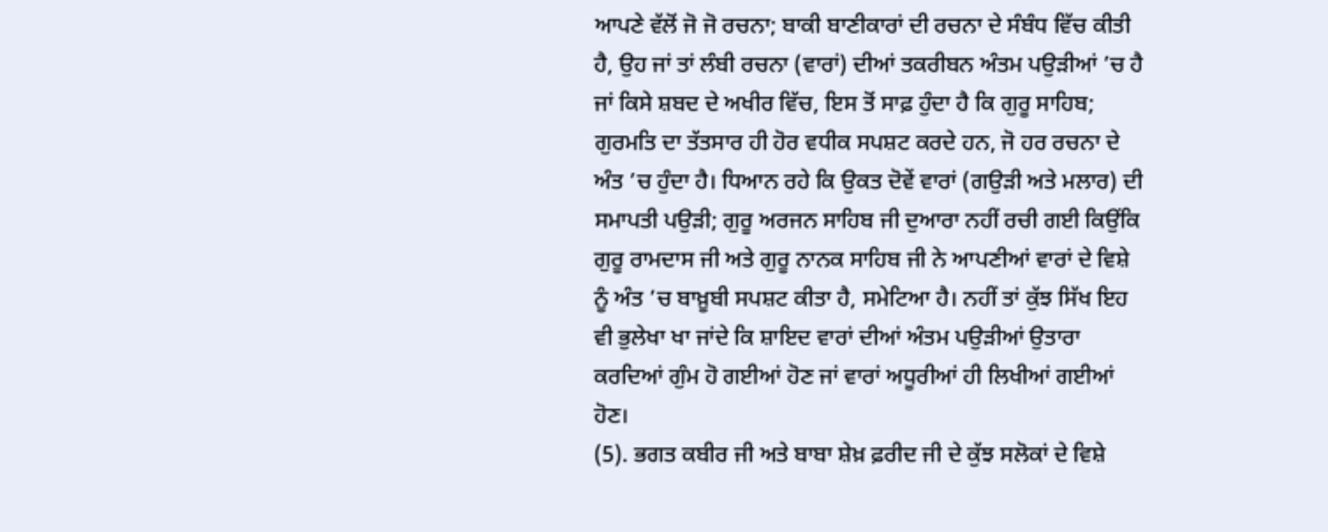ਆਪਣੇ ਵੱਲੋਂ ਜੋ ਜੋ ਰਚਨਾ; ਬਾਕੀ ਬਾਣੀਕਾਰਾਂ ਦੀ ਰਚਨਾ ਦੇ ਸੰਬੰਧ ਵਿੱਚ ਕੀਤੀ ਹੈ, ਉਹ ਜਾਂ ਤਾਂ ਲੰਬੀ ਰਚਨਾ (ਵਾਰਾਂ) ਦੀਆਂ ਤਕਰੀਬਨ ਅੰਤਮ ਪਉੜੀਆਂ ’ਚ ਹੈ ਜਾਂ ਕਿਸੇ ਸ਼ਬਦ ਦੇ ਅਖੀਰ ਵਿੱਚ, ਇਸ ਤੋਂ ਸਾਫ਼ ਹੁੰਦਾ ਹੈ ਕਿ ਗੁਰੂ ਸਾਹਿਬ; ਗੁਰਮਤਿ ਦਾ ਤੱਤਸਾਰ ਹੀ ਹੋਰ ਵਧੀਕ ਸਪਸ਼ਟ ਕਰਦੇ ਹਨ, ਜੋ ਹਰ ਰਚਨਾ ਦੇ ਅੰਤ ’ਚ ਹੁੰਦਾ ਹੈ। ਧਿਆਨ ਰਹੇ ਕਿ ਉਕਤ ਦੋਵੇਂ ਵਾਰਾਂ (ਗਉੜੀ ਅਤੇ ਮਲਾਰ) ਦੀ ਸਮਾਪਤੀ ਪਉੜੀ; ਗੁਰੂ ਅਰਜਨ ਸਾਹਿਬ ਜੀ ਦੁਆਰਾ ਨਹੀਂ ਰਚੀ ਗਈ ਕਿਉਂਕਿ ਗੁਰੂ ਰਾਮਦਾਸ ਜੀ ਅਤੇ ਗੁਰੂ ਨਾਨਕ ਸਾਹਿਬ ਜੀ ਨੇ ਆਪਣੀਆਂ ਵਾਰਾਂ ਦੇ ਵਿਸ਼ੇ ਨੂੰ ਅੰਤ ’ਚ ਬਾਖ਼ੂਬੀ ਸਪਸ਼ਟ ਕੀਤਾ ਹੈ, ਸਮੇਟਿਆ ਹੈ। ਨਹੀਂ ਤਾਂ ਕੁੱਝ ਸਿੱਖ ਇਹ ਵੀ ਭੁਲੇਖਾ ਖਾ ਜਾਂਦੇ ਕਿ ਸ਼ਾਇਦ ਵਾਰਾਂ ਦੀਆਂ ਅੰਤਮ ਪਉੜੀਆਂ ਉਤਾਰਾ ਕਰਦਿਆਂ ਗੁੰਮ ਹੋ ਗਈਆਂ ਹੋਣ ਜਾਂ ਵਾਰਾਂ ਅਧੂਰੀਆਂ ਹੀ ਲਿਖੀਆਂ ਗਈਆਂ ਹੋਣ।
(5). ਭਗਤ ਕਬੀਰ ਜੀ ਅਤੇ ਬਾਬਾ ਸ਼ੇਖ਼ ਫ਼ਰੀਦ ਜੀ ਦੇ ਕੁੱਝ ਸਲੋਕਾਂ ਦੇ ਵਿਸ਼ੇ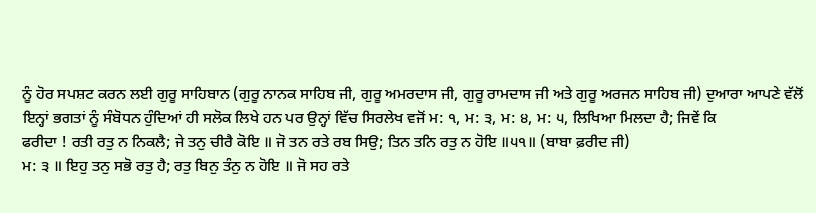ਨੂੰ ਹੋਰ ਸਪਸ਼ਟ ਕਰਨ ਲਈ ਗੁਰੂ ਸਾਹਿਬਾਨ (ਗੁਰੂ ਨਾਨਕ ਸਾਹਿਬ ਜੀ, ਗੁਰੂ ਅਮਰਦਾਸ ਜੀ, ਗੁਰੂ ਰਾਮਦਾਸ ਜੀ ਅਤੇ ਗੁਰੂ ਅਰਜਨ ਸਾਹਿਬ ਜੀ) ਦੁਆਰਾ ਆਪਣੇ ਵੱਲੋਂ ਇਨ੍ਹਾਂ ਭਗਤਾਂ ਨੂੰ ਸੰਬੋਧਨ ਹੁੰਦਿਆਂ ਹੀ ਸਲੋਕ ਲਿਖੇ ਹਨ ਪਰ ਉਨ੍ਹਾਂ ਵਿੱਚ ਸਿਰਲੇਖ ਵਜੋਂ ਮ: ੧, ਮ: ੩, ਮ: ੪, ਮ: ੫, ਲਿਖਿਆ ਮਿਲਦਾ ਹੈ; ਜਿਵੇਂ ਕਿ
ਫਰੀਦਾ ! ਰਤੀ ਰਤੁ ਨ ਨਿਕਲੈ; ਜੇ ਤਨੁ ਚੀਰੈ ਕੋਇ ॥ ਜੋ ਤਨ ਰਤੇ ਰਬ ਸਿਉ; ਤਿਨ ਤਨਿ ਰਤੁ ਨ ਹੋਇ ॥੫੧॥ (ਬਾਬਾ ਫ਼ਰੀਦ ਜੀ)
ਮ: ੩ ॥ ਇਹੁ ਤਨੁ ਸਭੋ ਰਤੁ ਹੈ; ਰਤੁ ਬਿਨੁ ਤੰਨੁ ਨ ਹੋਇ ॥ ਜੋ ਸਹ ਰਤੇ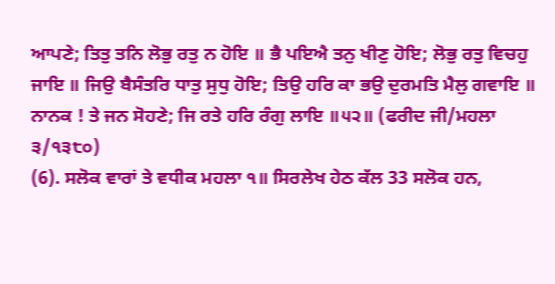ਆਪਣੇ; ਤਿਤੁ ਤਨਿ ਲੋਭੁ ਰਤੁ ਨ ਹੋਇ ॥ ਭੈ ਪਇਐ ਤਨੁ ਖੀਣੁ ਹੋਇ; ਲੋਭੁ ਰਤੁ ਵਿਚਹੁ ਜਾਇ ॥ ਜਿਉ ਬੈਸੰਤਰਿ ਧਾਤੁ ਸੁਧੁ ਹੋਇ; ਤਿਉ ਹਰਿ ਕਾ ਭਉ ਦੁਰਮਤਿ ਮੈਲੁ ਗਵਾਇ ॥ ਨਾਨਕ ! ਤੇ ਜਨ ਸੋਹਣੇ; ਜਿ ਰਤੇ ਹਰਿ ਰੰਗੁ ਲਾਇ ॥੫੨॥ (ਫਰੀਦ ਜੀ/ਮਹਲਾ ੩/੧੩੮੦)
(6). ਸਲੋਕ ਵਾਰਾਂ ਤੇ ਵਧੀਕ ਮਹਲਾ ੧॥ ਸਿਰਲੇਖ ਹੇਠ ਕੱਲ 33 ਸਲੋਕ ਹਨ,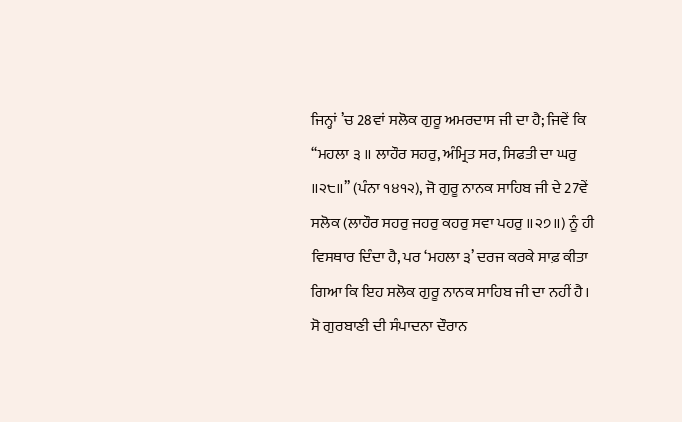ਜਿਨ੍ਹਾਂ ’ਚ 28ਵਾਂ ਸਲੋਕ ਗੁਰੂ ਅਮਰਦਾਸ ਜੀ ਦਾ ਹੈ; ਜਿਵੇਂ ਕਿ ‘‘ਮਹਲਾ ੩ ॥ ਲਾਹੌਰ ਸਹਰੁ, ਅੰਮ੍ਰਿਤ ਸਰ, ਸਿਫਤੀ ਦਾ ਘਰੁ ॥੨੮॥’’ (ਪੰਨਾ ੧੪੧੨), ਜੋ ਗੁਰੂ ਨਾਨਕ ਸਾਹਿਬ ਜੀ ਦੇ 27ਵੇਂ ਸਲੋਕ (ਲਾਹੌਰ ਸਹਰੁ ਜਹਰੁ ਕਹਰੁ ਸਵਾ ਪਹਰੁ ॥੨੭॥) ਨੂੰ ਹੀ ਵਿਸਥਾਰ ਦਿੰਦਾ ਹੈ, ਪਰ ‘ਮਹਲਾ ੩’ ਦਰਜ ਕਰਕੇ ਸਾਫ਼ ਕੀਤਾ ਗਿਆ ਕਿ ਇਹ ਸਲੋਕ ਗੁਰੂ ਨਾਨਕ ਸਾਹਿਬ ਜੀ ਦਾ ਨਹੀਂ ਹੈ। ਸੋ ਗੁਰਬਾਣੀ ਦੀ ਸੰਪਾਦਨਾ ਦੌਰਾਨ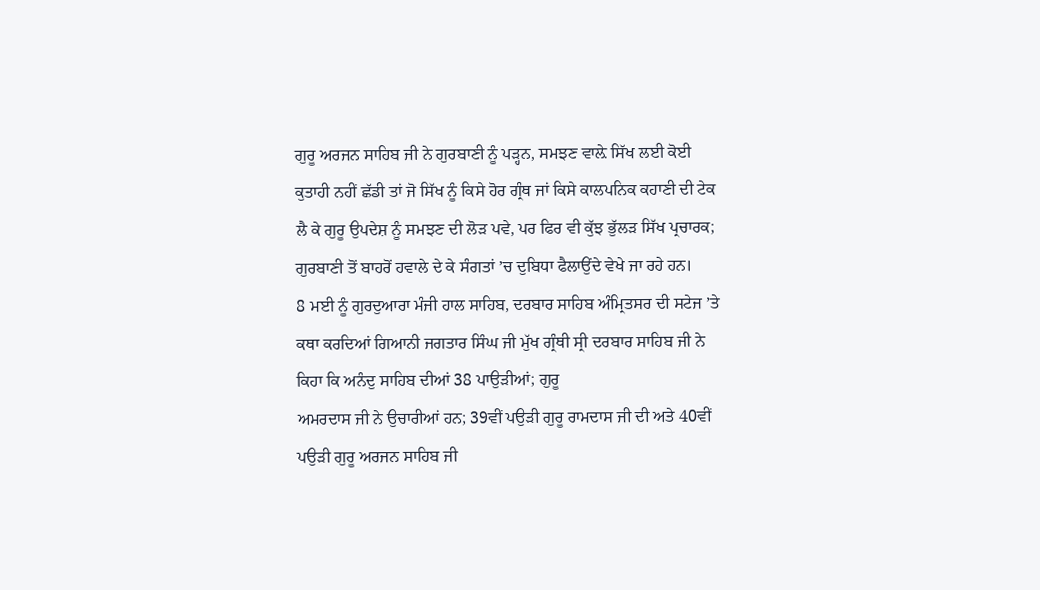ਗੁਰੂ ਅਰਜਨ ਸਾਹਿਬ ਜੀ ਨੇ ਗੁਰਬਾਣੀ ਨੂੰ ਪੜ੍ਹਨ, ਸਮਝਣ ਵਾਲ਼ੇ ਸਿੱਖ ਲਈ ਕੋਈ ਕੁਤਾਹੀ ਨਹੀਂ ਛੱਡੀ ਤਾਂ ਜੋ ਸਿੱਖ ਨੂੰ ਕਿਸੇ ਹੋਰ ਗ੍ਰੰਥ ਜਾਂ ਕਿਸੇ ਕਾਲਪਨਿਕ ਕਹਾਣੀ ਦੀ ਟੇਕ ਲੈ ਕੇ ਗੁਰੂ ਉਪਦੇਸ਼ ਨੂੰ ਸਮਝਣ ਦੀ ਲੋੜ ਪਵੇ, ਪਰ ਫਿਰ ਵੀ ਕੁੱਝ ਭੁੱਲੜ ਸਿੱਖ ਪ੍ਰਚਾਰਕ; ਗੁਰਬਾਣੀ ਤੋਂ ਬਾਹਰੋਂ ਹਵਾਲੇ ਦੇ ਕੇ ਸੰਗਤਾਂ ’ਚ ਦੁਬਿਧਾ ਫੈਲਾਉਂਦੇ ਵੇਖੇ ਜਾ ਰਹੇ ਹਨ।
8 ਮਈ ਨੂੰ ਗੁਰਦੁਆਰਾ ਮੰਜੀ ਹਾਲ ਸਾਹਿਬ, ਦਰਬਾਰ ਸਾਹਿਬ ਅੰਮ੍ਰਿਤਸਰ ਦੀ ਸਟੇਜ ’ਤੇ ਕਥਾ ਕਰਦਿਆਂ ਗਿਆਨੀ ਜਗਤਾਰ ਸਿੰਘ ਜੀ ਮੁੱਖ ਗ੍ਰੰਥੀ ਸ੍ਰੀ ਦਰਬਾਰ ਸਾਹਿਬ ਜੀ ਨੇ ਕਿਹਾ ਕਿ ਅਨੰਦੁ ਸਾਹਿਬ ਦੀਆਂ 38 ਪਾਉੜੀਆਂ; ਗੁਰੂ
ਅਮਰਦਾਸ ਜੀ ਨੇ ਉਚਾਰੀਆਂ ਹਨ; 39ਵੀਂ ਪਉੜੀ ਗੁਰੂ ਰਾਮਦਾਸ ਜੀ ਦੀ ਅਤੇ 40ਵੀਂ ਪਉੜੀ ਗੁਰੂ ਅਰਜਨ ਸਾਹਿਬ ਜੀ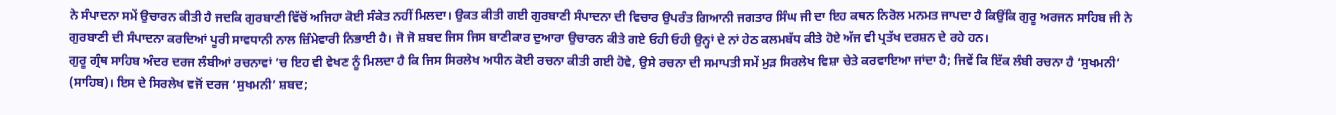ਨੇ ਸੰਪਾਦਨਾ ਸਮੇਂ ਉਚਾਰਨ ਕੀਤੀ ਹੈ ਜਦਕਿ ਗੁਰਬਾਣੀ ਵਿੱਚੋਂ ਅਜਿਹਾ ਕੋਈ ਸੰਕੇਤ ਨਹੀਂ ਮਿਲਦਾ। ਉਕਤ ਕੀਤੀ ਗਈ ਗੁਰਬਾਣੀ ਸੰਪਾਦਨਾ ਦੀ ਵਿਚਾਰ ਉਪਰੰਤ ਗਿਆਨੀ ਜਗਤਾਰ ਸਿੰਘ ਜੀ ਦਾ ਇਹ ਕਥਨ ਨਿਰੋਲ ਮਨਮਤ ਜਾਪਦਾ ਹੈ ਕਿਉਂਕਿ ਗੁਰੂ ਅਰਜਨ ਸਾਹਿਬ ਜੀ ਨੇ ਗੁਰਬਾਣੀ ਦੀ ਸੰਪਾਦਨਾ ਕਰਦਿਆਂ ਪੂਰੀ ਸਾਵਧਾਨੀ ਨਾਲ ਜ਼ਿੰਮੇਵਾਰੀ ਨਿਭਾਈ ਹੈ। ਜੋ ਜੋ ਸ਼ਬਦ ਜਿਸ ਜਿਸ ਬਾਣੀਕਾਰ ਦੁਆਰਾ ਉਚਾਰਨ ਕੀਤੇ ਗਏ ਓਹੀ ਓਹੀ ਉਨ੍ਹਾਂ ਦੇ ਨਾਂ ਹੇਠ ਕਲਮਬੱਧ ਕੀਤੇ ਹੋਏ ਅੱਜ ਵੀ ਪ੍ਰਤੱਖ ਦਰਸ਼ਨ ਦੇ ਰਹੇ ਹਨ।
ਗੁਰੂ ਗ੍ਰੰਥ ਸਾਹਿਬ ਅੰਦਰ ਦਰਜ ਲੰਬੀਆਂ ਰਚਨਾਵਾਂ ’ਚ ਇਹ ਵੀ ਵੇਖਣ ਨੂੰ ਮਿਲਦਾ ਹੈ ਕਿ ਜਿਸ ਸਿਰਲੇਖ ਅਧੀਨ ਕੋਈ ਰਚਨਾ ਕੀਤੀ ਗਈ ਹੋਵੇ, ਉਸੇ ਰਚਨਾ ਦੀ ਸਮਾਪਤੀ ਸਮੇਂ ਮੁੜ ਸਿਰਲੇਖ ਵਿਸ਼ਾ ਚੇਤੇ ਕਰਵਾਇਆ ਜਾਂਦਾ ਹੈ; ਜਿਵੇਂ ਕਿ ਇੱਕ ਲੰਬੀ ਰਚਨਾ ਹੈ ‘ਸੁਖਮਨੀ’ (ਸਾਹਿਬ)। ਇਸ ਦੇ ਸਿਰਲੇਖ ਵਜੋਂ ਦਰਜ ‘ਸੁਖਮਨੀ’ ਸ਼ਬਦ;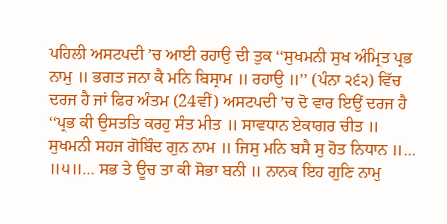ਪਹਿਲੀ ਅਸਟਪਦੀ ’ਚ ਆਈ ਰਹਾਉ ਦੀ ਤੁਕ ‘‘ਸੁਖਮਨੀ ਸੁਖ ਅੰਮ੍ਰਿਤ ਪ੍ਰਭ ਨਾਮੁ ॥ ਭਗਤ ਜਨਾ ਕੈ ਮਨਿ ਬਿਸ੍ਰਾਮ ॥ ਰਹਾਉ ॥’’ (ਪੰਨਾ ੨੬੨) ਵਿੱਚ ਦਰਜ ਹੈ ਜਾਂ ਫਿਰ ਅੰਤਮ (24ਵੀਂ) ਅਸਟਪਦੀ ’ਚ ਦੋ ਵਾਰ ਇਉਂ ਦਰਜ ਹੈ ‘‘ਪ੍ਰਭ ਕੀ ਉਸਤਤਿ ਕਰਹੁ ਸੰਤ ਮੀਤ ॥ ਸਾਵਧਾਨ ਏਕਾਗਰ ਚੀਤ ॥ ਸੁਖਮਨੀ ਸਹਜ ਗੋਬਿੰਦ ਗੁਨ ਨਾਮ ॥ ਜਿਸੁ ਮਨਿ ਬਸੈ ਸੁ ਹੋਤ ਨਿਧਾਨ ॥… ॥੫॥… ਸਭ ਤੇ ਊਚ ਤਾ ਕੀ ਸੋਭਾ ਬਨੀ ॥ ਨਾਨਕ ਇਹ ਗੁਣਿ ਨਾਮੁ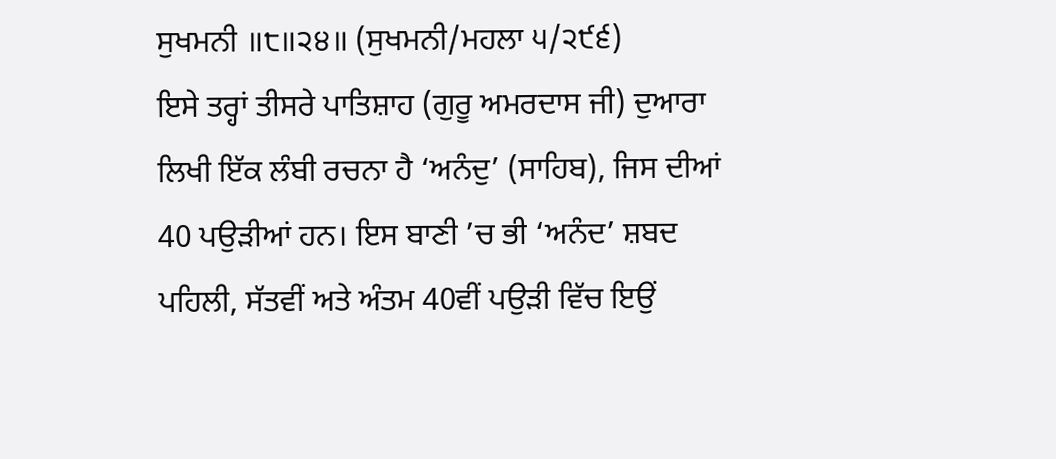ਸੁਖਮਨੀ ॥੮॥੨੪॥ (ਸੁਖਮਨੀ/ਮਹਲਾ ੫/੨੯੬)
ਇਸੇ ਤਰ੍ਹਾਂ ਤੀਸਰੇ ਪਾਤਿਸ਼ਾਹ (ਗੁਰੂ ਅਮਰਦਾਸ ਜੀ) ਦੁਆਰਾ ਲਿਖੀ ਇੱਕ ਲੰਬੀ ਰਚਨਾ ਹੈ ‘ਅਨੰਦੁ’ (ਸਾਹਿਬ), ਜਿਸ ਦੀਆਂ 40 ਪਉੜੀਆਂ ਹਨ। ਇਸ ਬਾਣੀ ’ਚ ਭੀ ‘ਅਨੰਦ’ ਸ਼ਬਦ ਪਹਿਲੀ, ਸੱਤਵੀਂ ਅਤੇ ਅੰਤਮ 40ਵੀਂ ਪਉੜੀ ਵਿੱਚ ਇਉਂ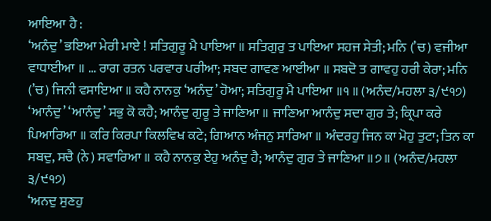ਆਇਆ ਹੈ :
‘ਅਨੰਦੁ’ ਭਇਆ ਮੇਰੀ ਮਾਏ ! ਸਤਿਗੁਰੂ ਮੈ ਪਾਇਆ ॥ ਸਤਿਗੁਰੁ ਤ ਪਾਇਆ ਸਹਜ ਸੇਤੀ; ਮਨਿ (’ਚ) ਵਜੀਆ ਵਾਧਾਈਆ ॥ … ਰਾਗ ਰਤਨ ਪਰਵਾਰ ਪਰੀਆ; ਸਬਦ ਗਾਵਣ ਆਈਆ ॥ ਸਬਦੋ ਤ ਗਾਵਹੁ ਹਰੀ ਕੇਰਾ; ਮਨਿ (’ਚ) ਜਿਨੀ ਵਸਾਇਆ ॥ ਕਹੈ ਨਾਨਕੁ ‘ਅਨੰਦੁ’ ਹੋਆ; ਸਤਿਗੁਰੂ ਮੈ ਪਾਇਆ ॥੧॥ (ਅਨੰਦ/ਮਹਲਾ ੩/੯੧੭)
‘ਆਨੰਦੁ’ ‘ਆਨੰਦੁ’ ਸਭੁ ਕੋ ਕਹੈ; ਆਨੰਦੁ ਗੁਰੂ ਤੇ ਜਾਣਿਆ ॥ ਜਾਣਿਆ ਆਨੰਦੁ ਸਦਾ ਗੁਰ ਤੇ; ਕ੍ਰਿਪਾ ਕਰੇ ਪਿਆਰਿਆ ॥ ਕਰਿ ਕਿਰਪਾ ਕਿਲਵਿਖ ਕਟੇ; ਗਿਆਨ ਅੰਜਨੁ ਸਾਰਿਆ ॥ ਅੰਦਰਹੁ ਜਿਨ ਕਾ ਮੋਹੁ ਤੁਟਾ; ਤਿਨ ਕਾ ਸਬਦੁ, ਸਚੈ (ਨੇ) ਸਵਾਰਿਆ ॥ ਕਹੈ ਨਾਨਕੁ ਏਹੁ ਅਨੰਦੁ ਹੈ; ਆਨੰਦੁ ਗੁਰ ਤੇ ਜਾਣਿਆ ॥੭॥ (ਅਨੰਦ/ਮਹਲਾ ੩/੯੧੭)
‘ਅਨਦੁ ਸੁਣਹੁ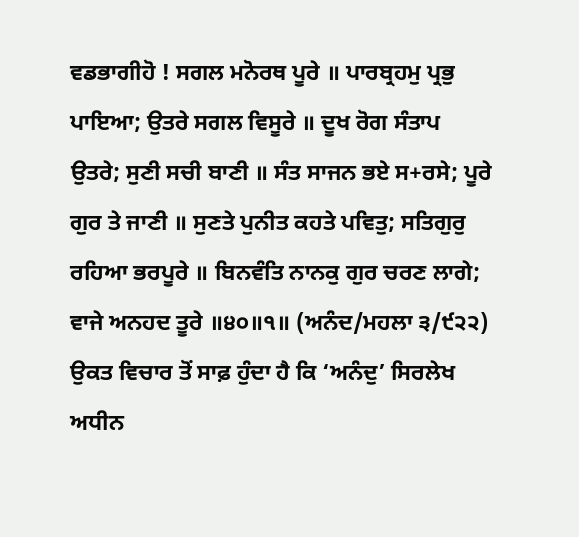ਵਡਭਾਗੀਹੋ ! ਸਗਲ ਮਨੋਰਥ ਪੂਰੇ ॥ ਪਾਰਬ੍ਰਹਮੁ ਪ੍ਰਭੁ ਪਾਇਆ; ਉਤਰੇ ਸਗਲ ਵਿਸੂਰੇ ॥ ਦੂਖ ਰੋਗ ਸੰਤਾਪ ਉਤਰੇ; ਸੁਣੀ ਸਚੀ ਬਾਣੀ ॥ ਸੰਤ ਸਾਜਨ ਭਏ ਸ+ਰਸੇ; ਪੂਰੇ ਗੁਰ ਤੇ ਜਾਣੀ ॥ ਸੁਣਤੇ ਪੁਨੀਤ ਕਹਤੇ ਪਵਿਤੁ; ਸਤਿਗੁਰੁ ਰਹਿਆ ਭਰਪੂਰੇ ॥ ਬਿਨਵੰਤਿ ਨਾਨਕੁ ਗੁਰ ਚਰਣ ਲਾਗੇ; ਵਾਜੇ ਅਨਹਦ ਤੂਰੇ ॥੪੦॥੧॥ (ਅਨੰਦ/ਮਹਲਾ ੩/੯੨੨)
ਉਕਤ ਵਿਚਾਰ ਤੋਂ ਸਾਫ਼ ਹੁੰਦਾ ਹੈ ਕਿ ‘ਅਨੰਦੁ’ ਸਿਰਲੇਖ ਅਧੀਨ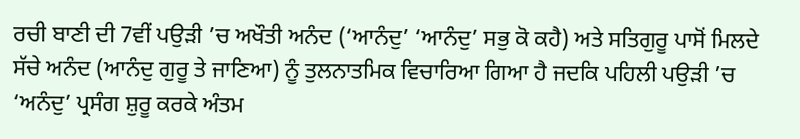ਰਚੀ ਬਾਣੀ ਦੀ 7ਵੀਂ ਪਉੜੀ ’ਚ ਅਖੌਤੀ ਅਨੰਦ (‘ਆਨੰਦੁ’ ‘ਆਨੰਦੁ’ ਸਭੁ ਕੋ ਕਹੈ) ਅਤੇ ਸਤਿਗੁਰੂ ਪਾਸੋਂ ਮਿਲਦੇ ਸੱਚੇ ਅਨੰਦ (ਆਨੰਦੁ ਗੁਰੂ ਤੇ ਜਾਣਿਆ) ਨੂੰ ਤੁਲਨਾਤਮਿਕ ਵਿਚਾਰਿਆ ਗਿਆ ਹੈ ਜਦਕਿ ਪਹਿਲੀ ਪਉੜੀ ’ਚ ‘ਅਨੰਦੁ’ ਪ੍ਰਸੰਗ ਸ਼ੁਰੂ ਕਰਕੇ ਅੰਤਮ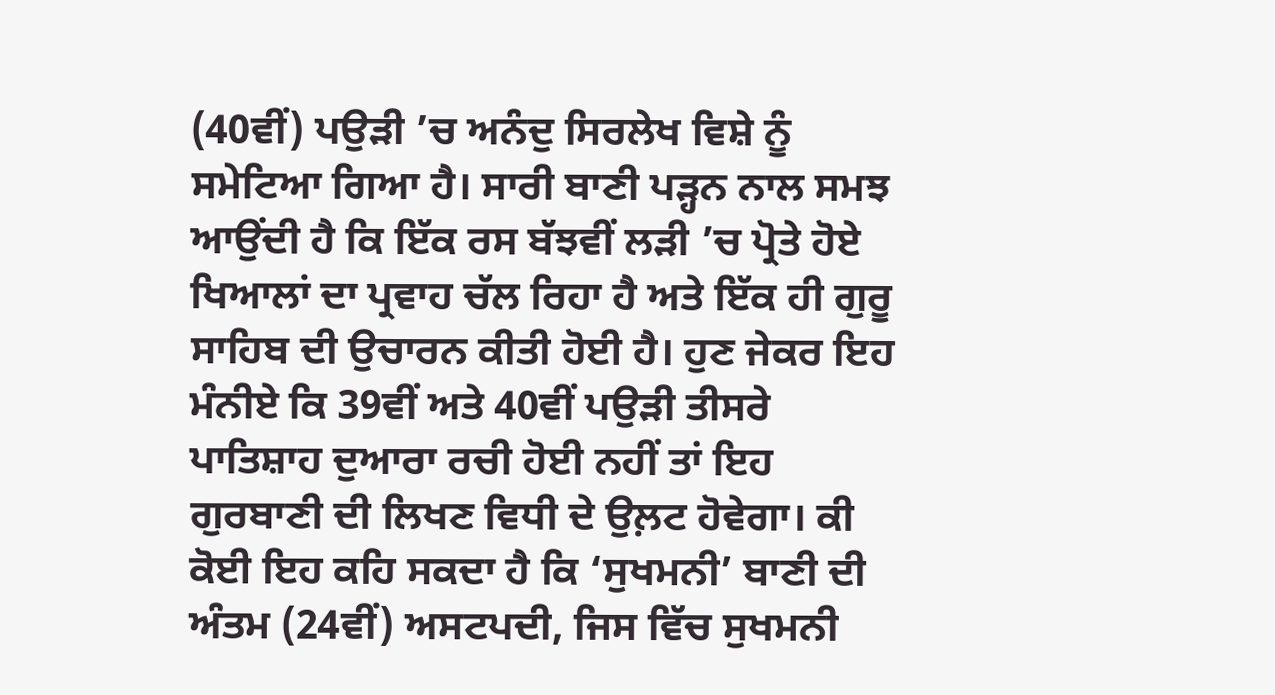(40ਵੀਂ) ਪਉੜੀ ’ਚ ਅਨੰਦੁ ਸਿਰਲੇਖ ਵਿਸ਼ੇ ਨੂੰ ਸਮੇਟਿਆ ਗਿਆ ਹੈ। ਸਾਰੀ ਬਾਣੀ ਪੜ੍ਹਨ ਨਾਲ ਸਮਝ ਆਉਂਦੀ ਹੈ ਕਿ ਇੱਕ ਰਸ ਬੱਝਵੀਂ ਲੜੀ ’ਚ ਪ੍ਰੋਤੇ ਹੋਏ ਖਿਆਲਾਂ ਦਾ ਪ੍ਰਵਾਹ ਚੱਲ ਰਿਹਾ ਹੈ ਅਤੇ ਇੱਕ ਹੀ ਗੁਰੂ ਸਾਹਿਬ ਦੀ ਉਚਾਰਨ ਕੀਤੀ ਹੋਈ ਹੈ। ਹੁਣ ਜੇਕਰ ਇਹ ਮੰਨੀਏ ਕਿ 39ਵੀਂ ਅਤੇ 40ਵੀਂ ਪਉੜੀ ਤੀਸਰੇ ਪਾਤਿਸ਼ਾਹ ਦੁਆਰਾ ਰਚੀ ਹੋਈ ਨਹੀਂ ਤਾਂ ਇਹ ਗੁਰਬਾਣੀ ਦੀ ਲਿਖਣ ਵਿਧੀ ਦੇ ਉਲ਼ਟ ਹੋਵੇਗਾ। ਕੀ ਕੋਈ ਇਹ ਕਹਿ ਸਕਦਾ ਹੈ ਕਿ ‘ਸੁਖਮਨੀ’ ਬਾਣੀ ਦੀ ਅੰਤਮ (24ਵੀਂ) ਅਸਟਪਦੀ, ਜਿਸ ਵਿੱਚ ਸੁਖਮਨੀ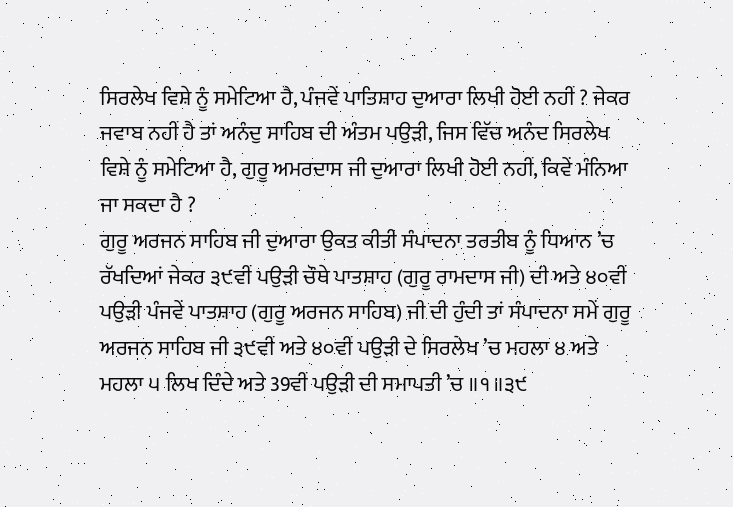ਸਿਰਲੇਖ ਵਿਸ਼ੇ ਨੂੰ ਸਮੇਟਿਆ ਹੈ, ਪੰਜਵੇਂ ਪਾਤਿਸ਼ਾਹ ਦੁਆਰਾ ਲਿਖੀ ਹੋਈ ਨਹੀਂ ? ਜੇਕਰ ਜਵਾਬ ਨਹੀਂ ਹੈ ਤਾਂ ਅਨੰਦੁ ਸਾਹਿਬ ਦੀ ਅੰਤਮ ਪਉੜੀ, ਜਿਸ ਵਿੱਚ ਅਨੰਦ ਸਿਰਲੇਖ ਵਿਸ਼ੇ ਨੂੰ ਸਮੇਟਿਆ ਹੈ, ਗੁਰੂ ਅਮਰਦਾਸ ਜੀ ਦੁਆਰਾ ਲਿਖੀ ਹੋਈ ਨਹੀਂ, ਕਿਵੇਂ ਮੰਨਿਆ ਜਾ ਸਕਦਾ ਹੈ ?
ਗੁਰੂ ਅਰਜਨ ਸਾਹਿਬ ਜੀ ਦੁਆਰਾ ਉਕਤ ਕੀਤੀ ਸੰਪਾਦਨਾ ਤਰਤੀਬ ਨੂੰ ਧਿਆਨ ’ਚ ਰੱਖਦਿਆਂ ਜੇਕਰ ੩੯ਵੀਂ ਪਉੜੀ ਚੌਥੇ ਪਾਤਸ਼ਾਹ (ਗੁਰੂ ਰਾਮਦਾਸ ਜੀ) ਦੀ ਅਤੇ ੪੦ਵੀਂ ਪਉੜੀ ਪੰਜਵੇਂ ਪਾਤਸ਼ਾਹ (ਗੁਰੂ ਅਰਜਨ ਸਾਹਿਬ) ਜੀ ਦੀ ਹੁੰਦੀ ਤਾਂ ਸੰਪਾਦਨਾ ਸਮੇਂ ਗੁਰੂ ਅਰਜਨ ਸਾਹਿਬ ਜੀ ੩੯ਵੀਂ ਅਤੇ ੪੦ਵੀਂ ਪਉੜੀ ਦੇ ਸਿਰਲੇਖ ’ਚ ਮਹਲਾ ੪ ਅਤੇ ਮਹਲਾ ੫ ਲਿਖ ਦਿੰਦੇ ਅਤੇ 39ਵੀਂ ਪਉੜੀ ਦੀ ਸਮਾਪਤੀ ’ਚ ॥੧॥੩੯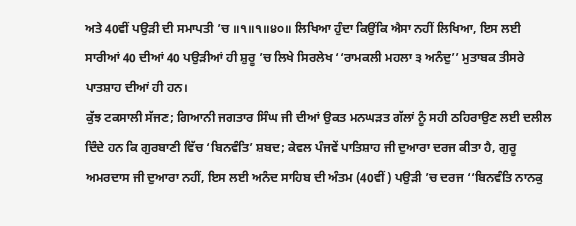ਅਤੇ 40ਵੀਂ ਪਉੜੀ ਦੀ ਸਮਾਪਤੀ ’ਚ ॥੧॥੧॥੪੦॥ ਲਿਖਿਆ ਹੁੰਦਾ ਕਿਉਂਕਿ ਐਸਾ ਨਹੀਂ ਲਿਖਿਆ, ਇਸ ਲਈ ਸਾਰੀਆਂ 40 ਦੀਆਂ 40 ਪਉੜੀਆਂ ਹੀ ਸ਼ੁਰੂ ’ਚ ਲਿਖੇ ਸਿਰਲੇਖ ‘‘ਰਾਮਕਲੀ ਮਹਲਾ ੩ ਅਨੰਦੁ’’ ਮੁਤਾਬਕ ਤੀਸਰੇ ਪਾਤਸ਼ਾਹ ਦੀਆਂ ਹੀ ਹਨ।
ਕੁੱਝ ਟਕਸਾਲੀ ਸੱਜਣ; ਗਿਆਨੀ ਜਗਤਾਰ ਸਿੰਘ ਜੀ ਦੀਆਂ ਉਕਤ ਮਨਘੜਤ ਗੱਲਾਂ ਨੂੰ ਸਹੀ ਠਹਿਰਾਉਣ ਲਈ ਦਲੀਲ ਦਿੰਦੇ ਹਨ ਕਿ ਗੁਰਬਾਣੀ ਵਿੱਚ ‘ਬਿਨਵੰਤਿ’ ਸ਼ਬਦ; ਕੇਵਲ ਪੰਜਵੇਂ ਪਾਤਿਸ਼ਾਹ ਜੀ ਦੁਆਰਾ ਦਰਜ ਕੀਤਾ ਹੈ, ਗੁਰੂ ਅਮਰਦਾਸ ਜੀ ਦੁਆਰਾ ਨਹੀਂ, ਇਸ ਲਈ ਅਨੰਦ ਸਾਹਿਬ ਦੀ ਅੰਤਮ (40ਵੀਂ) ਪਉੜੀ ’ਚ ਦਰਜ ‘‘ਬਿਨਵੰਤਿ ਨਾਨਕੁ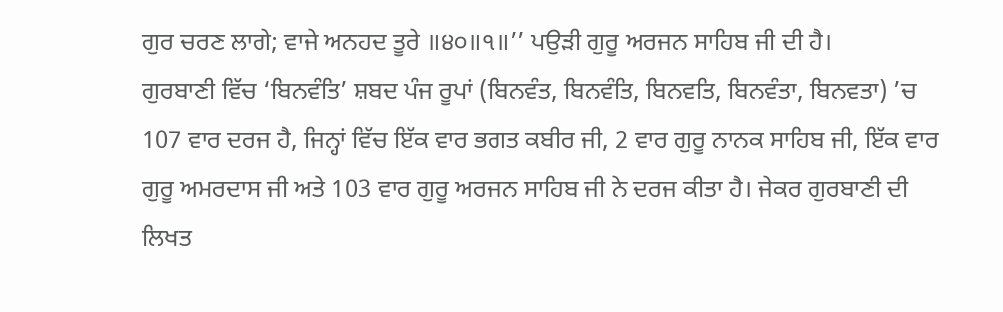ਗੁਰ ਚਰਣ ਲਾਗੇ; ਵਾਜੇ ਅਨਹਦ ਤੂਰੇ ॥੪੦॥੧॥’’ ਪਉੜੀ ਗੁਰੂ ਅਰਜਨ ਸਾਹਿਬ ਜੀ ਦੀ ਹੈ।
ਗੁਰਬਾਣੀ ਵਿੱਚ ‘ਬਿਨਵੰਤਿ’ ਸ਼ਬਦ ਪੰਜ ਰੂਪਾਂ (ਬਿਨਵੰਤ, ਬਿਨਵੰਤਿ, ਬਿਨਵਤਿ, ਬਿਨਵੰਤਾ, ਬਿਨਵਤਾ) ’ਚ 107 ਵਾਰ ਦਰਜ ਹੈ, ਜਿਨ੍ਹਾਂ ਵਿੱਚ ਇੱਕ ਵਾਰ ਭਗਤ ਕਬੀਰ ਜੀ, 2 ਵਾਰ ਗੁਰੂ ਨਾਨਕ ਸਾਹਿਬ ਜੀ, ਇੱਕ ਵਾਰ ਗੁਰੂ ਅਮਰਦਾਸ ਜੀ ਅਤੇ 103 ਵਾਰ ਗੁਰੂ ਅਰਜਨ ਸਾਹਿਬ ਜੀ ਨੇ ਦਰਜ ਕੀਤਾ ਹੈ। ਜੇਕਰ ਗੁਰਬਾਣੀ ਦੀ ਲਿਖਤ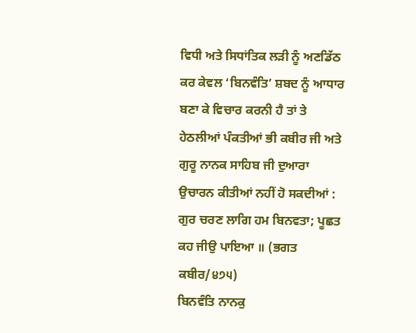ਵਿਧੀ ਅਤੇ ਸਿਧਾਂਤਿਕ ਲੜੀ ਨੂੰ ਅਣਡਿੱਠ ਕਰ ਕੇਵਲ ‘ਬਿਨਵੰਤਿ’ ਸ਼ਬਦ ਨੂੰ ਆਧਾਰ ਬਣਾ ਕੇ ਵਿਚਾਰ ਕਰਨੀ ਹੈ ਤਾਂ ਤੇ ਹੇਠਲੀਆਂ ਪੰਕਤੀਆਂ ਭੀ ਕਬੀਰ ਜੀ ਅਤੇ ਗੁਰੂ ਨਾਨਕ ਸਾਹਿਬ ਜੀ ਦੁਆਰਾ ਉਚਾਰਨ ਕੀਤੀਆਂ ਨਹੀਂ ਹੋ ਸਕਦੀਆਂ :
ਗੁਰ ਚਰਣ ਲਾਗਿ ਹਮ ਬਿਨਵਤਾ; ਪੂਛਤ ਕਹ ਜੀਉ ਪਾਇਆ ॥ (ਭਗਤ ਕਬੀਰ/੪੭੫)
ਬਿਨਵੰਤਿ ਨਾਨਕੁ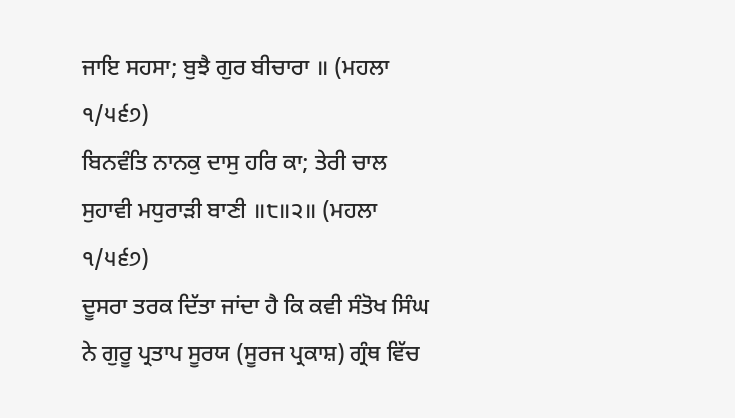ਜਾਇ ਸਹਸਾ; ਬੁਝੈ ਗੁਰ ਬੀਚਾਰਾ ॥ (ਮਹਲਾ ੧/੫੬੭)
ਬਿਨਵੰਤਿ ਨਾਨਕੁ ਦਾਸੁ ਹਰਿ ਕਾ; ਤੇਰੀ ਚਾਲ ਸੁਹਾਵੀ ਮਧੁਰਾੜੀ ਬਾਣੀ ॥੮॥੨॥ (ਮਹਲਾ ੧/੫੬੭)
ਦੂਸਰਾ ਤਰਕ ਦਿੱਤਾ ਜਾਂਦਾ ਹੈ ਕਿ ਕਵੀ ਸੰਤੋਖ ਸਿੰਘ ਨੇ ਗੁਰੂ ਪ੍ਰਤਾਪ ਸੂਰਯ (ਸੂਰਜ ਪ੍ਰਕਾਸ਼) ਗ੍ਰੰਥ ਵਿੱਚ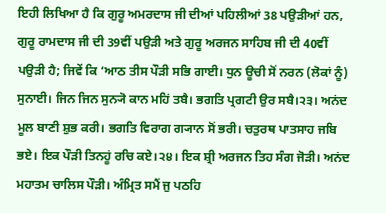ਇਹੀ ਲਿਖਿਆ ਹੈ ਕਿ ਗੁਰੂ ਅਮਰਦਾਸ ਜੀ ਦੀਆਂ ਪਹਿਲੀਆਂ 38 ਪਉੜੀਆਂ ਹਨ, ਗੁਰੂ ਰਾਮਦਾਸ ਜੀ ਦੀ 39ਵੀਂ ਪਉੜੀ ਅਤੇ ਗੁਰੂ ਅਰਜਨ ਸਾਹਿਬ ਜੀ ਦੀ 40ਵੀਂ ਪਉੜੀ ਹੈ; ਜਿਵੇਂ ਕਿ ‘ਆਠ ਤੀਸ ਪੌੜੀ ਸਭਿ ਗਾਈ। ਧੁਨ ਊਚੀ ਸੋਂ ਨਰਨ (ਲੋਕਾਂ ਨੂੰ) ਸੁਨਾਈ। ਜਿਨ ਜਿਨ ਸੁਨ੍ਯੋ ਕਾਨ ਮਹਿਂ ਤਬੈ। ਭਗਤਿ ਪ੍ਰਗਟੀ ਉਰ ਸਬੈ।੨੩। ਅਨਂਦ ਮੂਲ ਬਾਣੀ ਸ਼ੁਭ ਕਰੀ। ਭਗਤਿ ਵਿਰਾਗ ਗ੍ਯਾਨ ਸੋਂ ਭਰੀ। ਚਤੁਰਥ ਪਾਤਸਾਹ ਜਬਿ ਭਏ। ਇਕ ਪੌੜੀ ਤਿਨਹੂਂ ਰਚਿ ਕਏ।੨੪। ਇਕ ਸ਼੍ਰੀ ਅਰਜਨ ਤਿਹ ਸੰਗ ਜੋੜੀ। ਅਨਂਦ ਮਹਾਤਮ ਚਾਲਿਸ ਪੌੜੀ। ਅੰਮ੍ਰਿਤ ਸਮੈਂ ਜੁ ਪਠਹਿ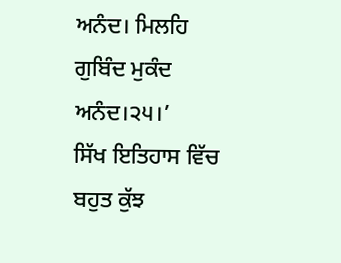ਅਨੰਦ। ਮਿਲਹਿ ਗੁਬਿੰਦ ਮੁਕੰਦ ਅਨੰਦ।੨੫।’
ਸਿੱਖ ਇਤਿਹਾਸ ਵਿੱਚ ਬਹੁਤ ਕੁੱਝ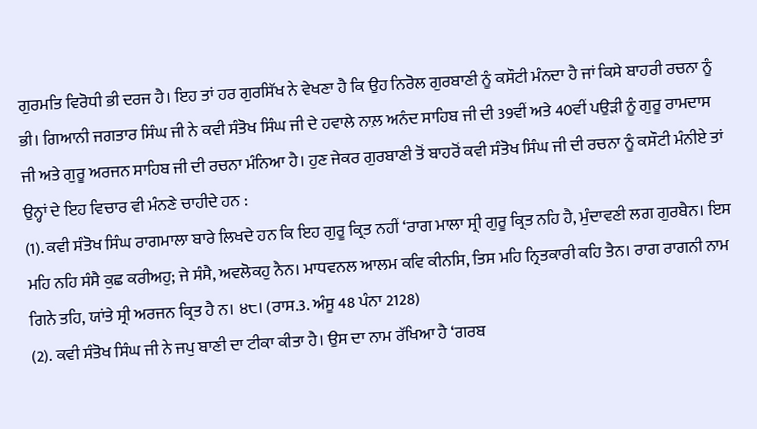ਗੁਰਮਤਿ ਵਿਰੋਧੀ ਭੀ ਦਰਜ ਹੈ। ਇਹ ਤਾਂ ਹਰ ਗੁਰਸਿੱਖ ਨੇ ਵੇਖਣਾ ਹੈ ਕਿ ਉਹ ਨਿਰੋਲ ਗੁਰਬਾਣੀ ਨੂੰ ਕਸੌਟੀ ਮੰਨਦਾ ਹੈ ਜਾਂ ਕਿਸੇ ਬਾਹਰੀ ਰਚਨਾ ਨੂੰ ਭੀ। ਗਿਆਨੀ ਜਗਤਾਰ ਸਿੰਘ ਜੀ ਨੇ ਕਵੀ ਸੰਤੋਖ ਸਿੰਘ ਜੀ ਦੇ ਹਵਾਲੇ ਨਾਲ਼ ਅਨੰਦ ਸਾਹਿਬ ਜੀ ਦੀ 39ਵੀਂ ਅਤੇ 40ਵੀਂ ਪਉੜੀ ਨੂੰ ਗੁਰੂ ਰਾਮਦਾਸ ਜੀ ਅਤੇ ਗੁਰੂ ਅਰਜਨ ਸਾਹਿਬ ਜੀ ਦੀ ਰਚਨਾ ਮੰਨਿਆ ਹੈ। ਹੁਣ ਜੇਕਰ ਗੁਰਬਾਣੀ ਤੋਂ ਬਾਹਰੋਂ ਕਵੀ ਸੰਤੋਖ ਸਿੰਘ ਜੀ ਦੀ ਰਚਨਾ ਨੂੰ ਕਸੌਟੀ ਮੰਨੀਏ ਤਾਂ ਉਨ੍ਹਾਂ ਦੇ ਇਹ ਵਿਚਾਰ ਵੀ ਮੰਨਣੇ ਚਾਹੀਦੇ ਹਨ :
(1). ਕਵੀ ਸੰਤੋਖ ਸਿੰਘ ਰਾਗਮਾਲਾ ਬਾਰੇ ਲਿਖਦੇ ਹਨ ਕਿ ਇਹ ਗੁਰੂ ਕ੍ਰਿਤ ਨਹੀਂ ‘ਰਾਗ ਮਾਲਾ ਸ੍ਰੀ ਗੁਰੂ ਕ੍ਰਿਤ ਨਹਿ ਹੈ, ਮੁੰਦਾਵਣੀ ਲਗ ਗੁਰਬੈਨ। ਇਸ ਮਹਿ ਨਹਿ ਸੰਸੈ ਕੁਛ ਕਰੀਅਹੁ; ਜੇ ਸੰਸੈ, ਅਵਲੋਕਹੁ ਨੈਨ। ਮਾਧਵਨਲ ਆਲਮ ਕਵਿ ਕੀਨਸਿ, ਤਿਸ ਮਹਿ ਨ੍ਰਿਤਕਾਰੀ ਕਹਿ ਤੈਨ। ਰਾਗ ਰਾਗਨੀ ਨਾਮ ਗਿਨੇ ਤਹਿ, ਯਾਂਤੇ ਸ੍ਰੀ ਅਰਜਨ ਕ੍ਰਿਤ ਹੈ ਨ। ੪੮। (ਰਾਸ.3. ਅੰਸੂ 48 ਪੰਨਾ 2128)
(2). ਕਵੀ ਸੰਤੋਖ ਸਿੰਘ ਜੀ ਨੇ ਜਪੁ ਬਾਣੀ ਦਾ ਟੀਕਾ ਕੀਤਾ ਹੈ। ਉਸ ਦਾ ਨਾਮ ਰੱਖਿਆ ਹੈ ‘ਗਰਬ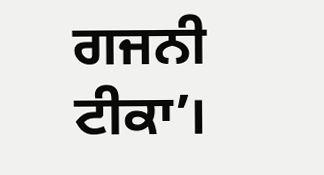ਗਜਨੀ ਟੀਕਾ’।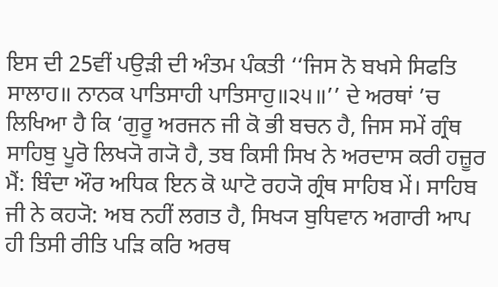ਇਸ ਦੀ 25ਵੀਂ ਪਉੜੀ ਦੀ ਅੰਤਮ ਪੰਕਤੀ ‘‘ਜਿਸ ਨੋ ਬਖਸੇ ਸਿਫਤਿ ਸਾਲਾਹ॥ ਨਾਨਕ ਪਾਤਿਸਾਹੀ ਪਾਤਿਸਾਹੁ॥੨੫॥’’ ਦੇ ਅਰਥਾਂ ’ਚ ਲਿਖਿਆ ਹੈ ਕਿ ‘ਗੁਰੂ ਅਰਜਨ ਜੀ ਕੋ ਭੀ ਬਚਨ ਹੈ, ਜਿਸ ਸਮੇਂ ਗ੍ਰੰਥ ਸਾਹਿਬੁ ਪੂਰੋ ਲਿਖ੍ਯੋ ਗ੍ਯੋ ਹੈ, ਤਬ ਕਿਸੀ ਸਿਖ ਨੇ ਅਰਦਾਸ ਕਰੀ ਹਜ਼ੂਰ ਮੈਂ: ਬਿੰਦਾ ਔਰ ਅਧਿਕ ਇਨ ਕੋ ਘਾਟੋ ਰਹ੍ਯੋ ਗ੍ਰੰਥ ਸਾਹਿਬ ਮੇਂ। ਸਾਹਿਬ ਜੀ ਨੇ ਕਹ੍ਯੋ: ਅਬ ਨਹੀਂ ਲਗਤ ਹੈ, ਸਿਖ੍ਯ ਬੁਧਿਵਾਨ ਅਗਾਰੀ ਆਪ ਹੀ ਤਿਸੀ ਰੀਤਿ ਪੜਿ ਕਰਿ ਅਰਥ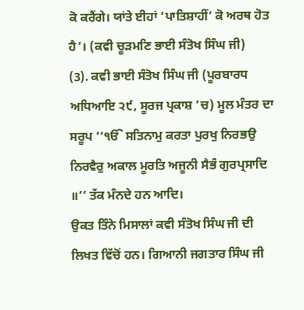ਕੋ ਕਰੈਂਗੇ। ਯਾਂਤੇ ਈਹਾਂ ‘ਪਾਤਿਸ਼ਾਹੀਂ’ ਕੋ ਅਰਥ ਹੋਤ ਹੈ’। (ਕਵੀ ਚੂੜਮਣਿ ਭਾਈ ਸੰਤੋਖ ਸਿੰਘ ਜੀ)
(3). ਕਵੀ ਭਾਈ ਸੰਤੋਖ ਸਿੰਘ ਜੀ (ਪੂਰਬਾਰਧ ਅਧਿਆਇ ੨੯, ਸੂਰਜ ਪ੍ਰਕਾਸ਼ ’ਚ) ਮੂਲ ਮੰਤਰ ਦਾ ਸਰੂਪ ‘‘ੴ ਸਤਿਨਾਮੁ ਕਰਤਾ ਪੁਰਖੁ ਨਿਰਭਉ ਨਿਰਵੈਰੁ ਅਕਾਲ ਮੂਰਤਿ ਅਜੂਨੀ ਸੈਭੰ ਗੁਰਪ੍ਰਸਾਦਿ ॥’’ ਤੱਕ ਮੰਨਦੇ ਹਨ ਆਦਿ।
ਉਕਤ ਤਿੰਨੇ ਮਿਸਾਲਾਂ ਕਵੀ ਸੰਤੋਖ ਸਿੰਘ ਜੀ ਦੀ ਲਿਖਤ ਵਿੱਚੋਂ ਹਨ। ਗਿਆਨੀ ਜਗਤਾਰ ਸਿੰਘ ਜੀ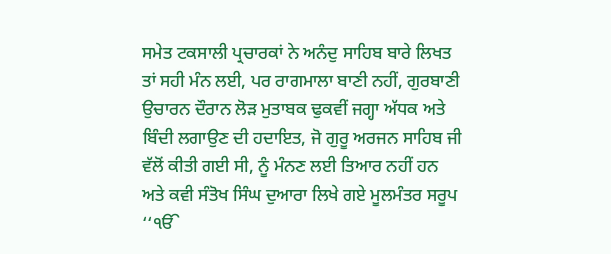ਸਮੇਤ ਟਕਸਾਲੀ ਪ੍ਰਚਾਰਕਾਂ ਨੇ ਅਨੰਦੁ ਸਾਹਿਬ ਬਾਰੇ ਲਿਖਤ ਤਾਂ ਸਹੀ ਮੰਨ ਲਈ, ਪਰ ਰਾਗਮਾਲਾ ਬਾਣੀ ਨਹੀਂ, ਗੁਰਬਾਣੀ ਉਚਾਰਨ ਦੌਰਾਨ ਲੋੜ ਮੁਤਾਬਕ ਢੁਕਵੀਂ ਜਗ੍ਹਾ ਅੱਧਕ ਅਤੇ ਬਿੰਦੀ ਲਗਾਉਣ ਦੀ ਹਦਾਇਤ, ਜੋ ਗੁਰੂ ਅਰਜਨ ਸਾਹਿਬ ਜੀ ਵੱਲੋਂ ਕੀਤੀ ਗਈ ਸੀ, ਨੂੰ ਮੰਨਣ ਲਈ ਤਿਆਰ ਨਹੀਂ ਹਨ ਅਤੇ ਕਵੀ ਸੰਤੋਖ ਸਿੰਘ ਦੁਆਰਾ ਲਿਖੇ ਗਏ ਮੂਲਮੰਤਰ ਸਰੂਪ ‘‘ੴ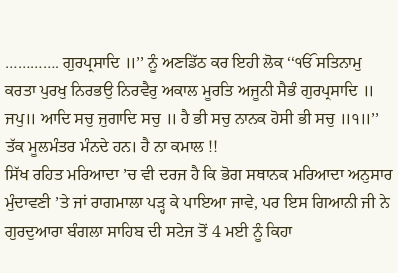…………. ਗੁਰਪ੍ਰਸਾਦਿ ॥’’ ਨੂੰ ਅਣਡਿੱਠ ਕਰ ਇਹੀ ਲੋਕ ‘‘ੴ ਸਤਿਨਾਮੁ ਕਰਤਾ ਪੁਰਖੁ ਨਿਰਭਉ ਨਿਰਵੈਰੁ ਅਕਾਲ ਮੂਰਤਿ ਅਜੂਨੀ ਸੈਭੰ ਗੁਰਪ੍ਰਸਾਦਿ ॥ ਜਪੁ॥ ਆਦਿ ਸਚੁ ਜੁਗਾਦਿ ਸਚੁ ॥ ਹੈ ਭੀ ਸਚੁ ਨਾਨਕ ਹੋਸੀ ਭੀ ਸਚੁ ॥੧॥’’ ਤੱਕ ਮੂਲਮੰਤਰ ਮੰਨਦੇ ਹਨ। ਹੈ ਨਾ ਕਮਾਲ !!
ਸਿੱਖ ਰਹਿਤ ਮਰਿਆਦਾ ’ਚ ਵੀ ਦਰਜ ਹੈ ਕਿ ਭੋਗ ਸਥਾਨਕ ਮਰਿਆਦਾ ਅਨੁਸਾਰ ਮੁੰਦਾਵਣੀ ’ਤੇ ਜਾਂ ਰਾਗਮਾਲਾ ਪੜ੍ਹ ਕੇ ਪਾਇਆ ਜਾਵੇ, ਪਰ ਇਸ ਗਿਆਨੀ ਜੀ ਨੇ ਗੁਰਦੁਆਰਾ ਬੰਗਲਾ ਸਾਹਿਬ ਦੀ ਸਟੇਜ ਤੋਂ 4 ਮਈ ਨੂੰ ਕਿਹਾ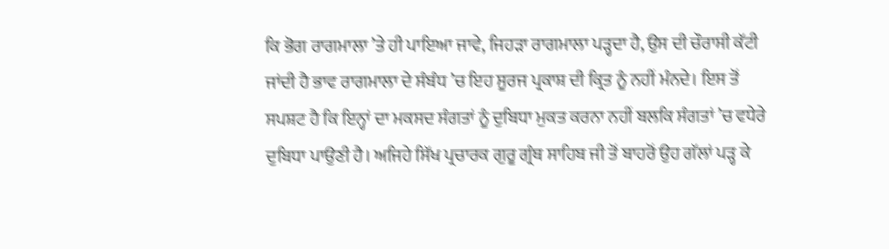ਕਿ ਭੋਗ ਰਾਗਮਾਲਾ ’ਤੇ ਹੀ ਪਾਇਆ ਜਾਵੇ, ਜਿਹੜਾ ਰਾਗਮਾਲਾ ਪੜ੍ਹਦਾ ਹੈ, ਉਸ ਦੀ ਚੌਰਾਸੀ ਕੱਟੀ ਜਾਂਦੀ ਹੈ ਭਾਵ ਰਾਗਮਾਲਾ ਦੇ ਸੰਬੰਧ ’ਚ ਇਹ ਸੂਰਜ ਪ੍ਰਕਾਸ਼ ਦੀ ਕ੍ਰਿਤ ਨੂੰ ਨਹੀਂ ਮੰਨਦੇ। ਇਸ ਤੋਂ ਸਪਸ਼ਟ ਹੈ ਕਿ ਇਨ੍ਹਾਂ ਦਾ ਮਕਸਦ ਸੰਗਤਾਂ ਨੂੰ ਦੁਬਿਧਾ ਮੁਕਤ ਕਰਨਾ ਨਹੀਂ ਬਲਕਿ ਸੰਗਤਾਂ ’ਚ ਵਧੇਰੇ ਦੁਬਿਧਾ ਪਾਉਣੀ ਹੈ। ਅਜਿਹੇ ਸਿੱਖ ਪ੍ਰਚਾਰਕ ਗੁਰੂ ਗ੍ਰੰਥ ਸਾਹਿਬ ਜੀ ਤੋਂ ਬਾਹਰੋਂ ਉਹ ਗੱਲਾਂ ਪੜ੍ਹ ਕੇ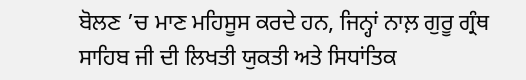ਬੋਲਣ ’ਚ ਮਾਣ ਮਹਿਸੂਸ ਕਰਦੇ ਹਨ, ਜਿਨ੍ਹਾਂ ਨਾਲ਼ ਗੁਰੂ ਗ੍ਰੰਥ ਸਾਹਿਬ ਜੀ ਦੀ ਲਿਖਤੀ ਯੁਕਤੀ ਅਤੇ ਸਿਧਾਂਤਿਕ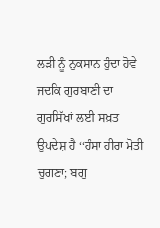ਲੜੀ ਨੂੰ ਨੁਕਸਾਨ ਹੁੰਦਾ ਹੋਵੇ ਜਦਕਿ ਗੁਰਬਾਣੀ ਦਾ ਗੁਰਸਿੱਖਾਂ ਲਈ ਸਖ਼ਤ ਉਪਦੇਸ਼ ਹੈ ‘‘ਹੰਸਾ ਹੀਰਾ ਮੋਤੀ ਚੁਗਣਾ; ਬਗੁ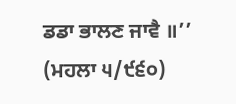ਡਡਾ ਭਾਲਣ ਜਾਵੈ ॥’’ (ਮਹਲਾ ੫/੯੬੦)